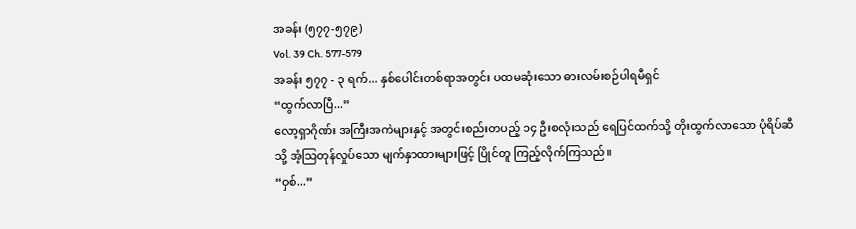အခန်း (၅၇၇-၅၇၉)
Vol. 39 Ch. 577-579
အခန်း ၅၇၇ - ၃ ရက်... နှစ်ပေါင်းတစ်ရာအတွင်း ပထမဆုံးသော ဓားလမ်းစဉ်ပါရမီရှင်
“ထွက်လာပြီ...”
လော့ရှာဂိုဏ်း အကြီးအကဲများနှင့် အတွင်းစည်းတပည့် ၁၄ ဦးစလုံးသည် ရေပြင်ထက်သို့ တိုးထွက်လာသော ပုံရိပ်ဆီသို့ အံ့သြတုန်လှုပ်သော မျက်နှာထားများဖြင့် ပြိုင်တူ ကြည့်လိုက်ကြသည်။
“ဝှစ်...”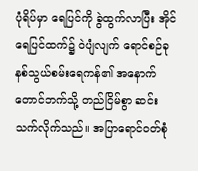ပုံရိပ်မှာ ရေပြင်ကို ခွဲထွက်လာပြီး အိုင်ရေပြင်ထက်၌ ဝဲပျံလျက် ရောင်စဉ်ခုနစ်သွယ်စမ်းရေကန်၏ အနောက်တောင်ဘက်သို့ တည်ငြိမ်စွာ ဆင်းသက်လိုက်သည်။ အပြာရောင်ဝတ်စုံ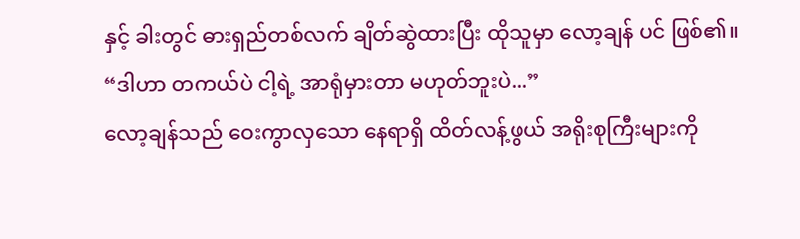နှင့် ခါးတွင် ဓားရှည်တစ်လက် ချိတ်ဆွဲထားပြီး ထိုသူမှာ လော့ချန် ပင် ဖြစ်၏။
“ဒါဟာ တကယ်ပဲ ငါ့ရဲ့ အာရုံမှားတာ မဟုတ်ဘူးပဲ...”
လော့ချန်သည် ဝေးကွာလှသော နေရာရှိ ထိတ်လန့်ဖွယ် အရိုးစုကြီးများကို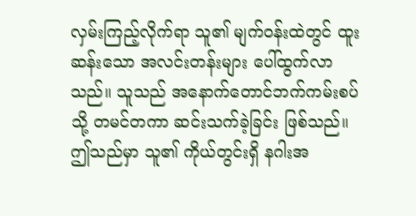လှမ်းကြည့်လိုက်ရာ သူ၏ မျက်ဝန်းထဲတွင် ထူးဆန်းသော အလင်းတန်းများ ပေါ်ထွက်လာသည်။ သူသည် အနောက်တောင်ဘက်ကမ်းစပ်သို့ တမင်တကာ ဆင်းသက်ခဲ့ခြင်း ဖြစ်သည်။ ဤသည်မှာ သူ၏ ကိုယ်တွင်းရှိ နဂါးအ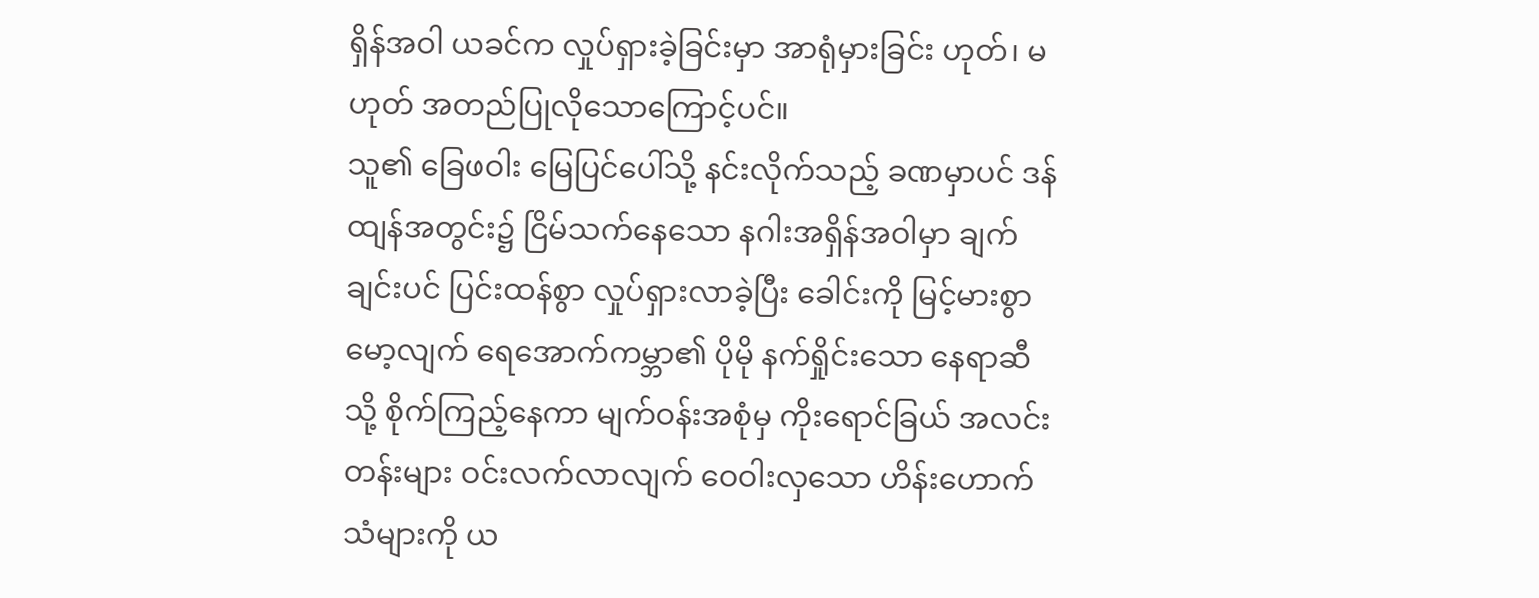ရှိန်အဝါ ယခင်က လှုပ်ရှားခဲ့ခြင်းမှာ အာရုံမှားခြင်း ဟုတ်၊ မဟုတ် အတည်ပြုလိုသောကြောင့်ပင်။
သူ၏ ခြေဖဝါး မြေပြင်ပေါ်သို့ နင်းလိုက်သည့် ခဏမှာပင် ဒန်ထျန်အတွင်း၌ ငြိမ်သက်နေသော နဂါးအရှိန်အဝါမှာ ချက်ချင်းပင် ပြင်းထန်စွာ လှုပ်ရှားလာခဲ့ပြီး ခေါင်းကို မြင့်မားစွာ မော့လျက် ရေအောက်ကမ္ဘာ၏ ပိုမို နက်ရှိုင်းသော နေရာဆီသို့ စိုက်ကြည့်နေကာ မျက်ဝန်းအစုံမှ ကိုးရောင်ခြယ် အလင်းတန်းများ ဝင်းလက်လာလျက် ဝေဝါးလှသော ဟိန်းဟောက်သံများကို ယ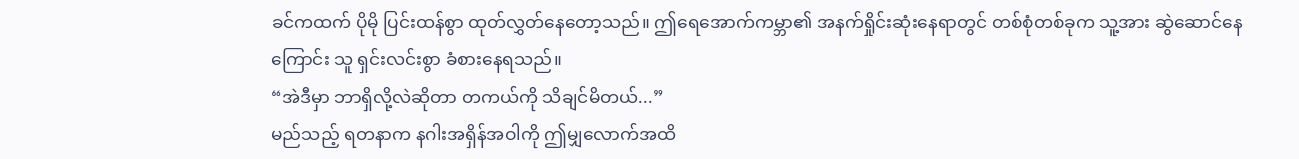ခင်ကထက် ပိုမို ပြင်းထန်စွာ ထုတ်လွှတ်နေတော့သည်။ ဤရေအောက်ကမ္ဘာ၏ အနက်ရှိုင်းဆုံးနေရာတွင် တစ်စုံတစ်ခုက သူ့အား ဆွဲဆောင်နေကြောင်း သူ ရှင်းလင်းစွာ ခံစားနေရသည်။
“အဲဒီမှာ ဘာရှိလို့လဲဆိုတာ တကယ်ကို သိချင်မိတယ်...”
မည်သည့် ရတနာက နဂါးအရှိန်အဝါကို ဤမျှလောက်အထိ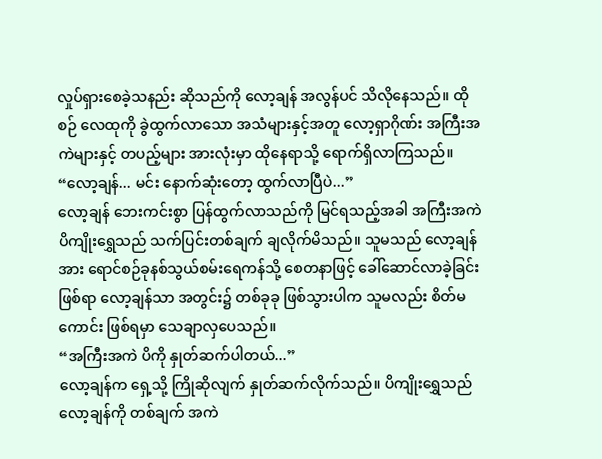လှုပ်ရှားစေခဲ့သနည်း ဆိုသည်ကို လော့ချန် အလွန်ပင် သိလိုနေသည်။ ထိုစဉ် လေထုကို ခွဲထွက်လာသော အသံများနှင့်အတူ လော့ရှာဂိုဏ်း အကြီးအကဲများနှင့် တပည့်များ အားလုံးမှာ ထိုနေရာသို့ ရောက်ရှိလာကြသည်။
“လော့ချန်... မင်း နောက်ဆုံးတော့ ထွက်လာပြီပဲ...”
လော့ချန် ဘေးကင်းစွာ ပြန်ထွက်လာသည်ကို မြင်ရသည့်အခါ အကြီးအကဲ ပိကျိုးရွှေသည် သက်ပြင်းတစ်ချက် ချလိုက်မိသည်။ သူမသည် လော့ချန်အား ရောင်စဉ်ခုနစ်သွယ်စမ်းရေကန်သို့ စေတနာဖြင့် ခေါ်ဆောင်လာခဲ့ခြင်းဖြစ်ရာ လော့ချန်သာ အတွင်း၌ တစ်ခုခု ဖြစ်သွားပါက သူမလည်း စိတ်မကောင်း ဖြစ်ရမှာ သေချာလှပေသည်။
“အကြီးအကဲ ပိကို နှုတ်ဆက်ပါတယ်...”
လော့ချန်က ရှေ့သို့ ကြိုဆိုလျက် နှုတ်ဆက်လိုက်သည်။ ပိကျိုးရွှေသည် လော့ချန်ကို တစ်ချက် အကဲ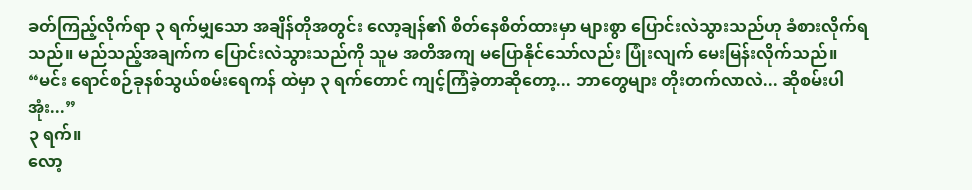ခတ်ကြည့်လိုက်ရာ ၃ ရက်မျှသော အချိန်တိုအတွင်း လော့ချန်၏ စိတ်နေစိတ်ထားမှာ များစွာ ပြောင်းလဲသွားသည်ဟု ခံစားလိုက်ရသည်။ မည်သည့်အချက်က ပြောင်းလဲသွားသည်ကို သူမ အတိအကျ မပြောနိုင်သော်လည်း ပြုံးလျက် မေးမြန်းလိုက်သည်။
“မင်း ရောင်စဉ်ခုနစ်သွယ်စမ်းရေကန် ထဲမှာ ၃ ရက်တောင် ကျင့်ကြံခဲ့တာဆိုတော့... ဘာတွေများ တိုးတက်လာလဲ... ဆိုစမ်းပါအုံး...”
၃ ရက်။
လော့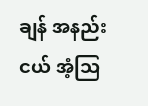ချန် အနည်းငယ် အံ့သြ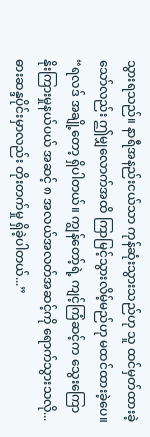သွားရသည်။ နာရီအနည်းငယ်သာ ကုန်ဆုံးသွားသည်ဟု သူ ထင်မှတ်ထားခဲ့သော်လည်း ဤမျှလောက်အထိ ကြာမြင့်သွားလိမ့်မည်ဟု မထင်ထားခဲ့ပေ။
“ရလဒ် အချို့တော့ ရှိပါတယ်။ ကျွန်တော့်ရဲ့ ကျင့်ကြံဆင့်က သွေးကြောနိုးကြားမှုနယ်ပယ် အဆင့် ၈ အလယ်အလတ်အဆင့်ကို ရောက်သွားသလို... ဓားဆန္ဒပိုင်းမှာလည်း တိုးတက်မှု ရှိခဲ့ပါတယ်...”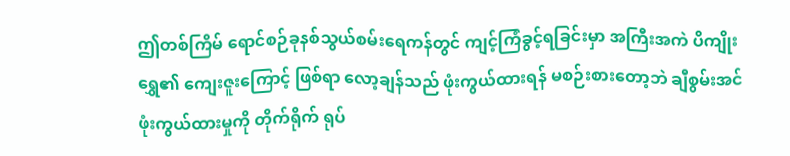ဤတစ်ကြိမ် ရောင်စဉ်ခုနစ်သွယ်စမ်းရေကန်တွင် ကျင့်ကြံခွင့်ရခြင်းမှာ အကြီးအကဲ ပိကျိုးရွှေ၏ ကျေးဇူးကြောင့် ဖြစ်ရာ လော့ချန်သည် ဖုံးကွယ်ထားရန် မစဉ်းစားတော့ဘဲ ချီစွမ်းအင် ဖုံးကွယ်ထားမှုကို တိုက်ရိုက် ရုပ်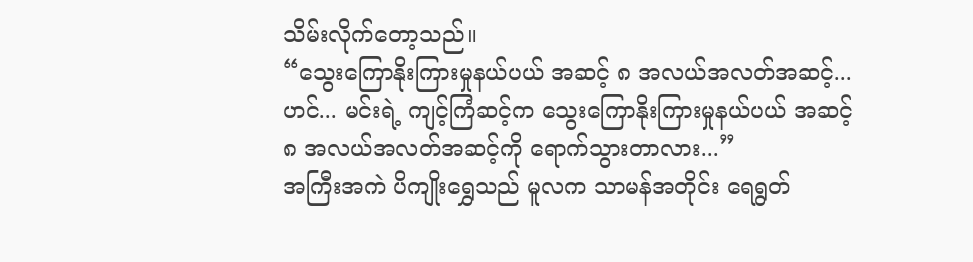သိမ်းလိုက်တော့သည်။
“သွေးကြောနိုးကြားမှုနယ်ပယ် အဆင့် ၈ အလယ်အလတ်အဆင့်... ဟင်... မင်းရဲ့ ကျင့်ကြံဆင့်က သွေးကြောနိုးကြားမှုနယ်ပယ် အဆင့် ၈ အလယ်အလတ်အဆင့်ကို ရောက်သွားတာလား...”
အကြီးအကဲ ပိကျိုးရွှေသည် မူလက သာမန်အတိုင်း ရေရွတ်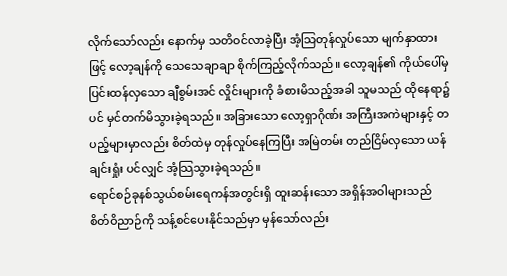လိုက်သော်လည်း နောက်မှ သတိဝင်လာခဲ့ပြီး အံ့သြတုန်လှုပ်သော မျက်နှာထားဖြင့် လော့ချန်ကို သေသေချာချာ စိုက်ကြည့်လိုက်သည်။ လော့ချန်၏ ကိုယ်ပေါ်မှ ပြင်းထန်လှသော ချီစွမ်းအင် လှိုင်းများကို ခံစားမိသည့်အခါ သူမသည် ထိုနေရာ၌ပင် မှင်တက်မိသွားခဲ့ရသည်။ အခြားသော လော့ရှာဂိုဏ်း အကြီးအကဲများနှင့် တပည့်များမှာလည်း စိတ်ထဲမှ တုန်လှုပ်နေကြပြီး အမြဲတမ်း တည်ငြိမ်လှသော ယန်ချင်းရှုံး ပင်လျှင် အံ့သြသွားခဲ့ရသည်။
ရောင်စဉ်ခုနစ်သွယ်စမ်းရေကန်အတွင်းရှိ ထူးဆန်းသော အရှိန်အဝါများသည် စိတ်ဝိညာဉ်ကို သန့်စင်ပေးနိုင်သည်မှာ မှန်သော်လည်း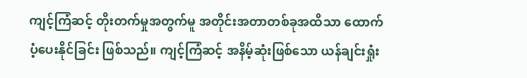ကျင့်ကြံဆင့် တိုးတက်မှုအတွက်မူ အတိုင်းအတာတစ်ခုအထိသာ ထောက်ပံ့ပေးနိုင်ခြင်း ဖြစ်သည်။ ကျင့်ကြံဆင့် အနိမ့်ဆုံးဖြစ်သော ယန်ချင်းရှုံး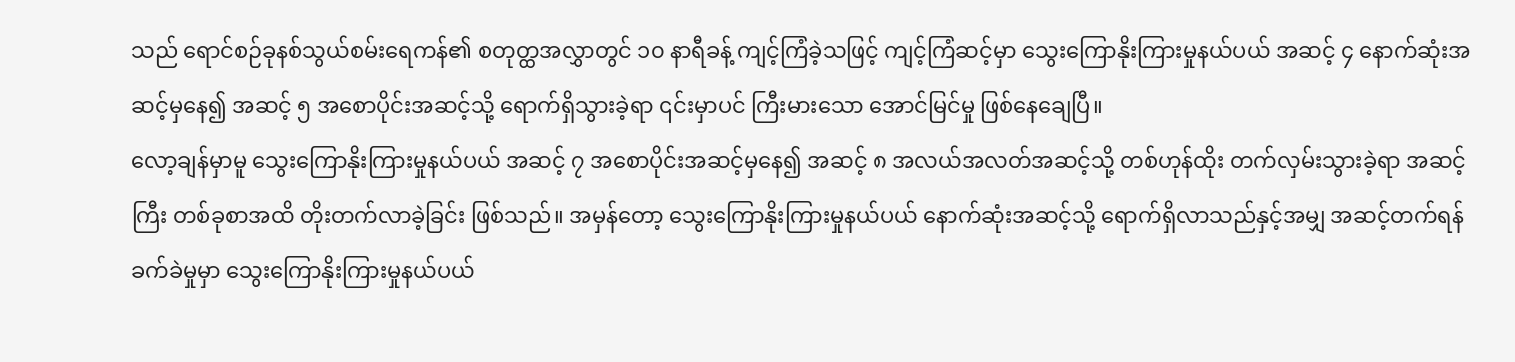သည် ရောင်စဉ်ခုနစ်သွယ်စမ်းရေကန်၏ စတုတ္ထအလွှာတွင် ၁၀ နာရီခန့် ကျင့်ကြံခဲ့သဖြင့် ကျင့်ကြံဆင့်မှာ သွေးကြောနိုးကြားမှုနယ်ပယ် အဆင့် ၄ နောက်ဆုံးအဆင့်မှနေ၍ အဆင့် ၅ အစောပိုင်းအဆင့်သို့ ရောက်ရှိသွားခဲ့ရာ ၎င်းမှာပင် ကြီးမားသော အောင်မြင်မှု ဖြစ်နေချေပြီ။
လော့ချန်မှာမူ သွေးကြောနိုးကြားမှုနယ်ပယ် အဆင့် ၇ အစောပိုင်းအဆင့်မှနေ၍ အဆင့် ၈ အလယ်အလတ်အဆင့်သို့ တစ်ဟုန်ထိုး တက်လှမ်းသွားခဲ့ရာ အဆင့်ကြီး တစ်ခုစာအထိ တိုးတက်လာခဲ့ခြင်း ဖြစ်သည်။ အမှန်တော့ သွေးကြောနိုးကြားမှုနယ်ပယ် နောက်ဆုံးအဆင့်သို့ ရောက်ရှိလာသည်နှင့်အမျှ အဆင့်တက်ရန် ခက်ခဲမှုမှာ သွေးကြောနိုးကြားမှုနယ်ပယ်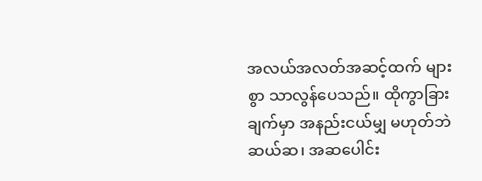အလယ်အလတ်အဆင့်ထက် များစွာ သာလွန်ပေသည်။ ထိုကွာခြားချက်မှာ အနည်းငယ်မျှ မဟုတ်ဘဲ ဆယ်ဆ၊ အဆပေါင်း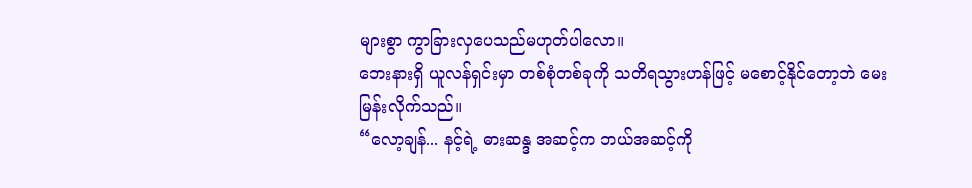များစွာ ကွာခြားလှပေသည်မဟုတ်ပါလော။
ဘေးနားရှိ ယူလန်ရှင်းမှာ တစ်စုံတစ်ခုကို သတိရသွားဟန်ဖြင့် မစောင့်နိုင်တော့ဘဲ မေးမြန်းလိုက်သည်။
“လော့ချန်... နင့်ရဲ့ ဓားဆန္ဒ အဆင့်က ဘယ်အဆင့်ကို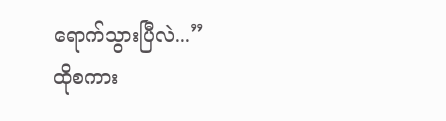ရောက်သွားပြီလဲ...”
ထိုစကား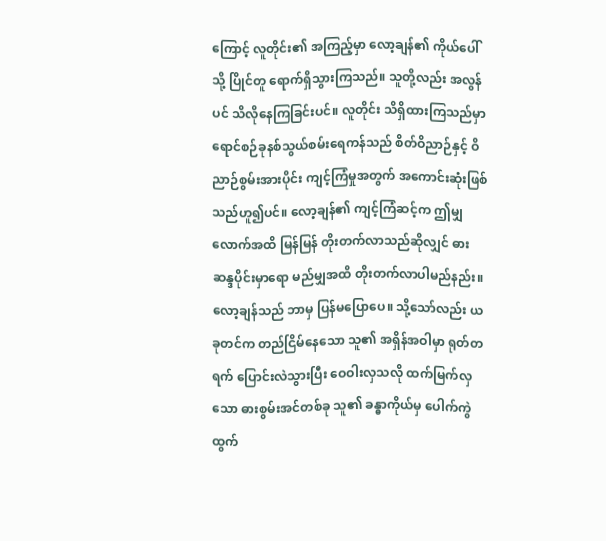ကြောင့် လူတိုင်း၏ အကြည့်မှာ လော့ချန်၏ ကိုယ်ပေါ်သို့ ပြိုင်တူ ရောက်ရှိသွားကြသည်။ သူတို့လည်း အလွန်ပင် သိလိုနေကြခြင်းပင်။ လူတိုင်း သိရှိထားကြသည်မှာ ရောင်စဉ်ခုနစ်သွယ်စမ်းရေကန်သည် စိတ်ဝိညာဉ်နှင့် ဝိညာဉ်စွမ်းအားပိုင်း ကျင့်ကြံမှုအတွက် အကောင်းဆုံးဖြစ်သည်ဟူ၍ပင်။ လော့ချန်၏ ကျင့်ကြံဆင့်က ဤမျှလောက်အထိ မြန်မြန် တိုးတက်လာသည်ဆိုလျှင် ဓားဆန္ဒပိုင်းမှာရော မည်မျှအထိ တိုးတက်လာပါမည်နည်း။
လော့ချန်သည် ဘာမှ ပြန်မပြောပေ။ သို့သော်လည်း ယခုတင်က တည်ငြိမ်နေသော သူ၏ အရှိန်အဝါမှာ ရုတ်တရက် ပြောင်းလဲသွားပြီး ဝေဝါးလှသလို ထက်မြက်လှသော ဓားစွမ်းအင်တစ်ခု သူ၏ ခန္ဓာကိုယ်မှ ပေါက်ကွဲထွက်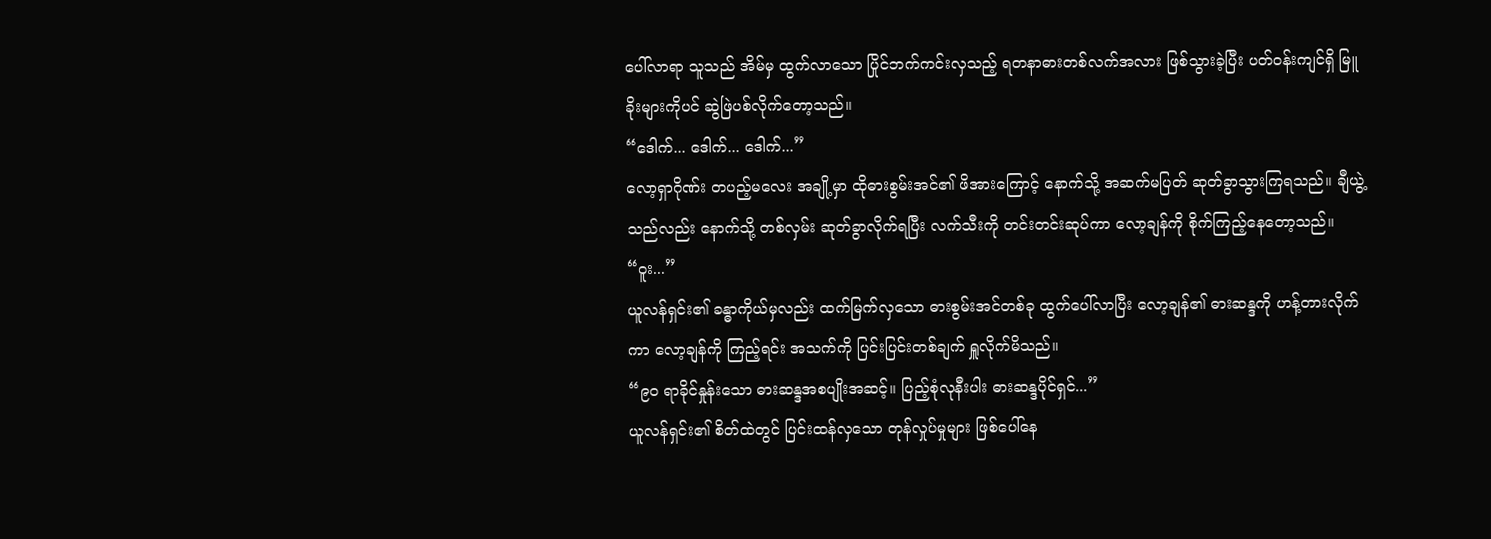ပေါ်လာရာ သူသည် အိမ်မှ ထွက်လာသော ပြိုင်ဘက်ကင်းလှသည့် ရတနာဓားတစ်လက်အလား ဖြစ်သွားခဲ့ပြီး ပတ်ဝန်းကျင်ရှိ မြူခိုးများကိုပင် ဆွဲဖြဲပစ်လိုက်တော့သည်။
“ဒေါက်... ဒေါက်... ဒေါက်...”
လော့ရှာဂိုဏ်း တပည့်မလေး အချို့မှာ ထိုဓားစွမ်းအင်၏ ဖိအားကြောင့် နောက်သို့ အဆက်မပြတ် ဆုတ်ခွာသွားကြရသည်။ ချီယွဲ့သည်လည်း နောက်သို့ တစ်လှမ်း ဆုတ်ခွာလိုက်ရပြီး လက်သီးကို တင်းတင်းဆုပ်ကာ လော့ချန်ကို စိုက်ကြည့်နေတော့သည်။
“ဝူး...”
ယူလန်ရှင်း၏ ခန္ဓာကိုယ်မှလည်း ထက်မြက်လှသော ဓားစွမ်းအင်တစ်ခု ထွက်ပေါ်လာပြီး လော့ချန်၏ ဓားဆန္ဒကို ဟန့်တားလိုက်ကာ လော့ချန်ကို ကြည့်ရင်း အသက်ကို ပြင်းပြင်းတစ်ချက် ရှူလိုက်မိသည်။
“၉၀ ရာခိုင်နှုန်းသော ဓားဆန္ဒအစပျိုးအဆင့်။ ပြည့်စုံလုနီးပါး ဓားဆန္ဒပိုင်ရှင်...”
ယူလန်ရှင်း၏ စိတ်ထဲတွင် ပြင်းထန်လှသော တုန်လှုပ်မှုများ ဖြစ်ပေါ်နေ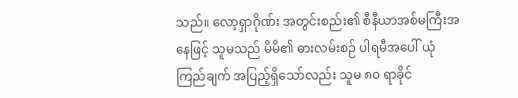သည်။ လော့ရှာဂိုဏ်း အတွင်းစည်း၏ စီနီယာအစ်မကြီးအနေဖြင့် သူမသည် မိမိ၏ ဓားလမ်းစဉ် ပါရမီအပေါ် ယုံကြည်ချက် အပြည့်ရှိသော်လည်း သူမ ၈၀ ရာခိုင်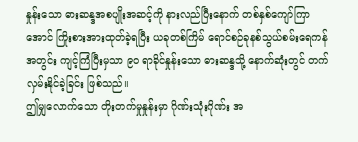နှုန်းသော ဓားဆန္ဒအစပျိုးအဆင့်ကို နားလည်ပြီးနောက် တစ်နှစ်ကျော်ကြာအောင် ကြိုးစားအားထုတ်ခဲ့ရပြီး ယခုတစ်ကြိမ် ရောင်စဉ်ခုနစ်သွယ်စမ်းရေကန်အတွင်း ကျင့်ကြံပြီးမှသာ ၉၀ ရာခိုင်နှုန်းသော ဓားဆန္ဒသို့ နောက်ဆုံးတွင် တက်လှမ်းနိုင်ခဲ့ခြင်း ဖြစ်သည်။
ဤမျှလောက်သော တိုးတက်မှုနှုန်းမှာ ဂိုဏ်းသုံးဂိုဏ်း အ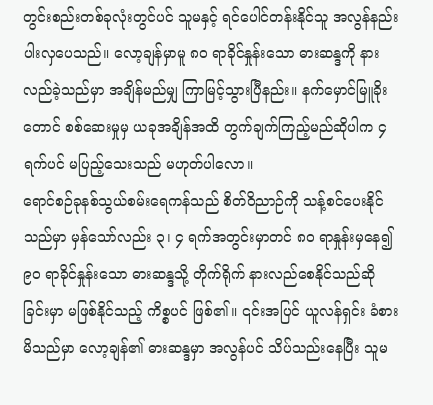တွင်းစည်းတစ်ခုလုံးတွင်ပင် သူမနှင့် ရင်ပေါင်တန်းနိုင်သူ အလွန်နည်းပါးလှပေသည်။ လော့ချန်မှာမူ ၈၀ ရာခိုင်နှုန်းသော ဓားဆန္ဒကို နားလည်ခဲ့သည်မှာ အချိန်မည်မျှ ကြာမြင့်သွားပြီနည်း။ နက်မှောင်မြူခိုးတောင် စစ်ဆေးမှုမှ ယခုအချိန်အထိ တွက်ချက်ကြည့်မည်ဆိုပါက ၄ ရက်ပင် မပြည့်သေးသည် မဟုတ်ပါလော။
ရောင်စဉ်ခုနစ်သွယ်စမ်းရေကန်သည် စိတ်ဝိညာဉ်ကို သန့်စင်ပေးနိုင်သည်မှာ မှန်သော်လည်း ၃၊ ၄ ရက်အတွင်းမှာတင် ၈၀ ရာနှုန်းမှနေ၍ ၉၀ ရာခိုင်နှုန်းသော ဓားဆန္ဒသို့ တိုက်ရိုက် နားလည်စေနိုင်သည်ဆိုခြင်းမှာ မဖြစ်နိုင်သည့် ကိစ္စပင် ဖြစ်၏။ ၎င်းအပြင် ယူလန်ရှင်း ခံစားမိသည်မှာ လော့ချန်၏ ဓားဆန္ဒမှာ အလွန်ပင် သိပ်သည်းနေပြီး သူမ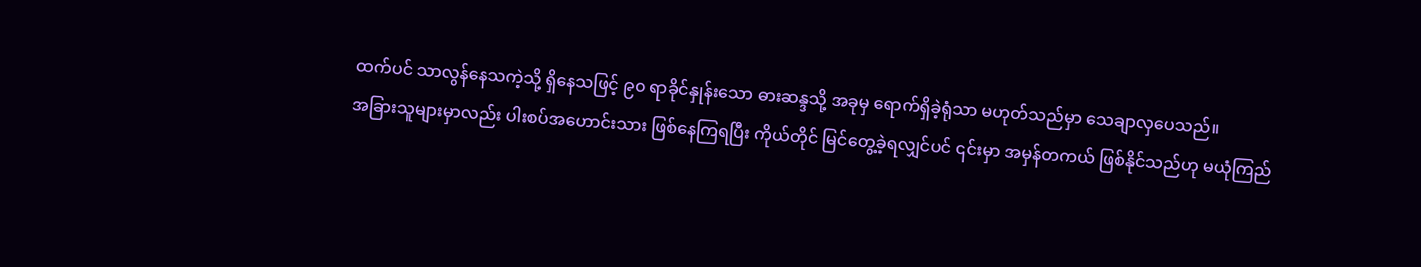ထက်ပင် သာလွန်နေသကဲ့သို့ ရှိနေသဖြင့် ၉၀ ရာခိုင်နှုန်းသော ဓားဆန္ဒသို့ အခုမှ ရောက်ရှိခဲ့ရုံသာ မဟုတ်သည်မှာ သေချာလှပေသည်။
အခြားသူများမှာလည်း ပါးစပ်အဟောင်းသား ဖြစ်နေကြရပြီး ကိုယ်တိုင် မြင်တွေ့ခဲ့ရလျှင်ပင် ၎င်းမှာ အမှန်တကယ် ဖြစ်နိုင်သည်ဟု မယုံကြည်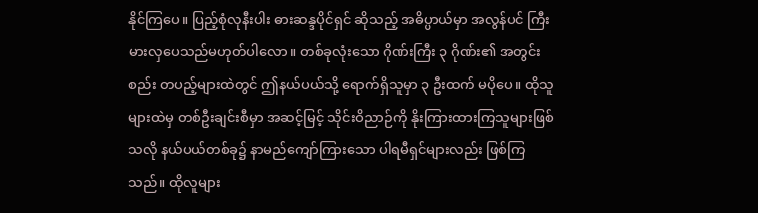နိုင်ကြပေ။ ပြည့်စုံလုနီးပါး ဓားဆန္ဒပိုင်ရှင် ဆိုသည့် အဓိပ္ပာယ်မှာ အလွန်ပင် ကြီးမားလှပေသည်မဟုတ်ပါလော။ တစ်ခုလုံးသော ဂိုဏ်းကြီး ၃ ဂိုဏ်း၏ အတွင်းစည်း တပည့်များထဲတွင် ဤနယ်ပယ်သို့ ရောက်ရှိသူမှာ ၃ ဦးထက် မပိုပေ။ ထိုသူများထဲမှ တစ်ဦးချင်းစီမှာ အဆင့်မြင့် သိုင်းဝိညာဉ်ကို နိုးကြားထားကြသူများဖြစ်သလို နယ်ပယ်တစ်ခု၌ နာမည်ကျော်ကြားသော ပါရမီရှင်များလည်း ဖြစ်ကြသည်။ ထိုလူများ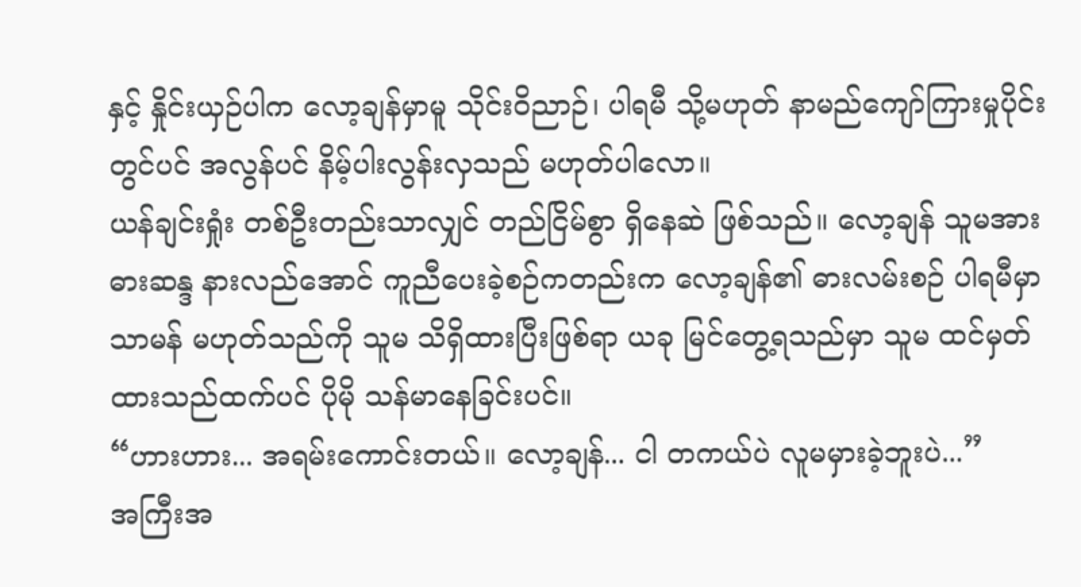နှင့် နှိုင်းယှဉ်ပါက လော့ချန်မှာမူ သိုင်းဝိညာဉ်၊ ပါရမီ သို့မဟုတ် နာမည်ကျော်ကြားမှုပိုင်းတွင်ပင် အလွန်ပင် နိမ့်ပါးလွန်းလှသည် မဟုတ်ပါလော။
ယန်ချင်းရှုံး တစ်ဦးတည်းသာလျှင် တည်ငြိမ်စွာ ရှိနေဆဲ ဖြစ်သည်။ လော့ချန် သူမအား ဓားဆန္ဒ နားလည်အောင် ကူညီပေးခဲ့စဉ်ကတည်းက လော့ချန်၏ ဓားလမ်းစဉ် ပါရမီမှာ သာမန် မဟုတ်သည်ကို သူမ သိရှိထားပြီးဖြစ်ရာ ယခု မြင်တွေ့ရသည်မှာ သူမ ထင်မှတ်ထားသည်ထက်ပင် ပိုမို သန်မာနေခြင်းပင်။
“ဟားဟား... အရမ်းကောင်းတယ်။ လော့ချန်... ငါ တကယ်ပဲ လူမမှားခဲ့ဘူးပဲ...”
အကြီးအ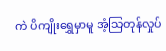ကဲ ပိကျိုးရွှေမှာမူ အံ့သြတုန်လှုပ်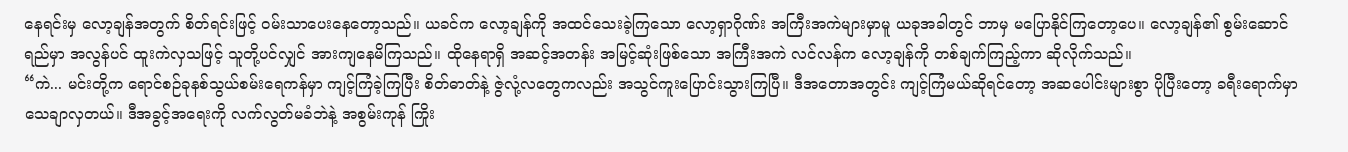နေရင်းမှ လော့ချန်အတွက် စိတ်ရင်းဖြင့် ဝမ်းသာပေးနေတော့သည်။ ယခင်က လော့ချန်ကို အထင်သေးခဲ့ကြသော လော့ရှာဂိုဏ်း အကြီးအကဲများမှာမူ ယခုအခါတွင် ဘာမှ မပြောနိုင်ကြတော့ပေ။ လော့ချန်၏ စွမ်းဆောင်ရည်မှာ အလွန်ပင် ထူးကဲလှသဖြင့် သူတို့ပင်လျှင် အားကျနေမိကြသည်။ ထိုနေရာရှိ အဆင့်အတန်း အမြင့်ဆုံးဖြစ်သော အကြီးအကဲ လင်လန်က လော့ချန်ကို တစ်ချက်ကြည့်ကာ ဆိုလိုက်သည်။
“ကဲ... မင်းတို့က ရောင်စဉ်ခုနစ်သွယ်စမ်းရေကန်မှာ ကျင့်ကြံခဲ့ကြပြီး စိတ်ဓာတ်နဲ့ ဇွဲလုံ့လတွေကလည်း အသွင်ကူးပြောင်းသွားကြပြီ။ ဒီအတောအတွင်း ကျင့်ကြံမယ်ဆိုရင်တော့ အဆပေါင်းများစွာ ပိုပြီးတော့ ခရီးရောက်မှာ သေချာလှတယ်။ ဒီအခွင့်အရေးကို လက်လွတ်မခံဘဲနဲ့ အစွမ်းကုန် ကြိုး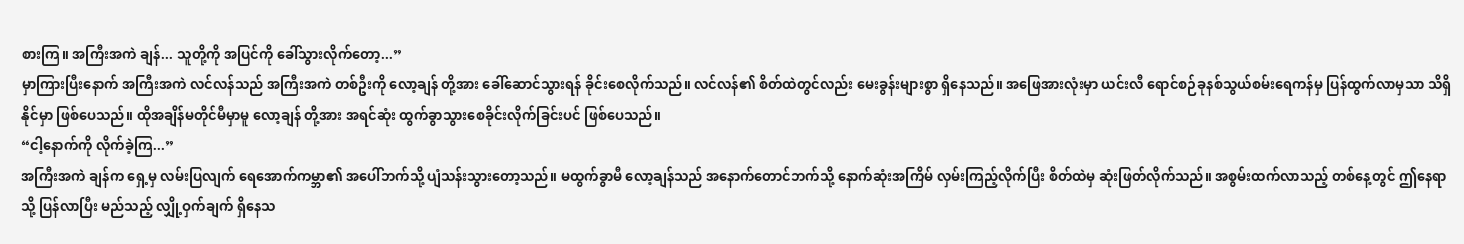စားကြ။ အကြီးအကဲ ချန်... သူတို့ကို အပြင်ကို ခေါ်သွားလိုက်တော့...”
မှာကြားပြီးနောက် အကြီးအကဲ လင်လန်သည် အကြီးအကဲ တစ်ဦးကို လော့ချန် တို့အား ခေါ်ဆောင်သွားရန် ခိုင်းစေလိုက်သည်။ လင်လန်၏ စိတ်ထဲတွင်လည်း မေးခွန်းများစွာ ရှိနေသည်။ အဖြေအားလုံးမှာ ယင်းလီ ရောင်စဉ်ခုနစ်သွယ်စမ်းရေကန်မှ ပြန်ထွက်လာမှသာ သိရှိနိုင်မှာ ဖြစ်ပေသည်။ ထိုအချိန်မတိုင်မီမှာမူ လော့ချန် တို့အား အရင်ဆုံး ထွက်ခွာသွားစေခိုင်းလိုက်ခြင်းပင် ဖြစ်ပေသည်။
“ငါ့နောက်ကို လိုက်ခဲ့ကြ...”
အကြီးအကဲ ချန်က ရှေ့မှ လမ်းပြလျက် ရေအောက်ကမ္ဘာ၏ အပေါ်ဘက်သို့ ပျံသန်းသွားတော့သည်။ မထွက်ခွာမီ လော့ချန်သည် အနောက်တောင်ဘက်သို့ နောက်ဆုံးအကြိမ် လှမ်းကြည့်လိုက်ပြီး စိတ်ထဲမှ ဆုံးဖြတ်လိုက်သည်။ အစွမ်းထက်လာသည့် တစ်နေ့တွင် ဤနေရာသို့ ပြန်လာပြီး မည်သည့် လျှို့ဝှက်ချက် ရှိနေသ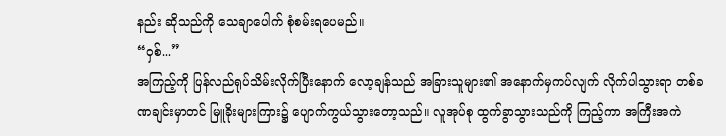နည်း ဆိုသည်ကို သေချာပေါက် စုံစမ်းရပေမည်။
“ဝှစ်...”
အကြည့်ကို ပြန်လည်ရုပ်သိမ်းလိုက်ပြီးနောက် လော့ချန်သည် အခြားသူများ၏ အနောက်မှကပ်လျက် လိုက်ပါသွားရာ တစ်ခဏချင်းမှာတင် မြူခိုးများကြား၌ ပျောက်ကွယ်သွားတော့သည်။ လူအုပ်စု ထွက်ခွာသွားသည်ကို ကြည့်ကာ အကြီးအကဲ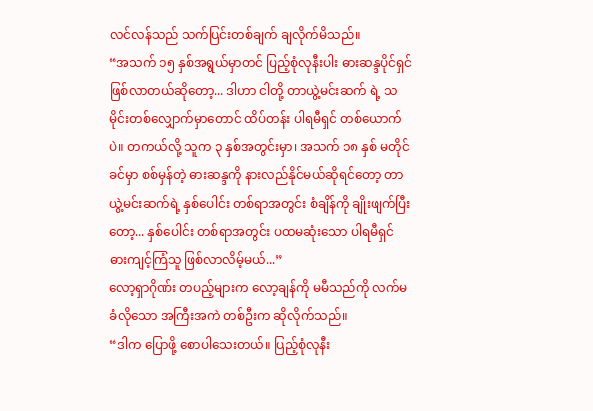လင်လန်သည် သက်ပြင်းတစ်ချက် ချလိုက်မိသည်။
“အသက် ၁၅ နှစ်အရွယ်မှာတင် ပြည့်စုံလုနီးပါး ဓားဆန္ဒပိုင်ရှင် ဖြစ်လာတယ်ဆိုတော့... ဒါဟာ ငါတို့ တာယွဲ့မင်းဆက် ရဲ့ သမိုင်းတစ်လျှောက်မှာတောင် ထိပ်တန်း ပါရမီရှင် တစ်ယောက်ပဲ။ တကယ်လို့ သူက ၃ နှစ်အတွင်းမှာ၊ အသက် ၁၈ နှစ် မတိုင်ခင်မှာ စစ်မှန်တဲ့ ဓားဆန္ဒကို နားလည်နိုင်မယ်ဆိုရင်တော့ တာယွဲ့မင်းဆက်ရဲ့ နှစ်ပေါင်း တစ်ရာအတွင်း စံချိန်ကို ချိုးဖျက်ပြီးတော့... နှစ်ပေါင်း တစ်ရာအတွင်း ပထမဆုံးသော ပါရမီရှင် ဓားကျင့်ကြံသူ ဖြစ်လာလိမ့်မယ်...”
လော့ရှာဂိုဏ်း တပည့်များက လော့ချန်ကို မမီသည်ကို လက်မခံလိုသော အကြီးအကဲ တစ်ဦးက ဆိုလိုက်သည်။
“ဒါက ပြောဖို့ စောပါသေးတယ်။ ပြည့်စုံလုနီး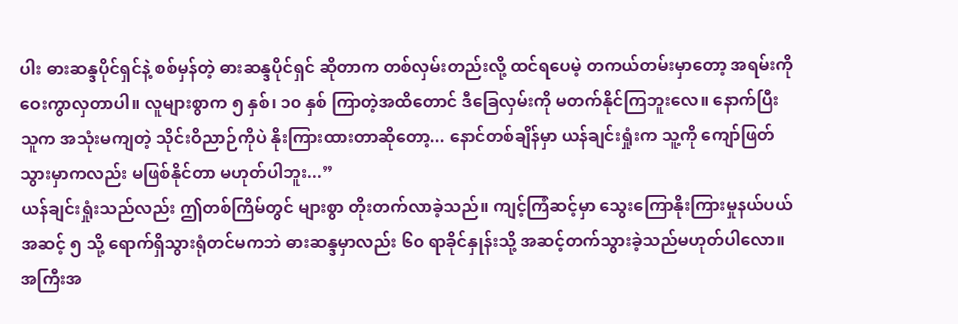ပါး ဓားဆန္ဒပိုင်ရှင်နဲ့ စစ်မှန်တဲ့ ဓားဆန္ဒပိုင်ရှင် ဆိုတာက တစ်လှမ်းတည်းလို့ ထင်ရပေမဲ့ တကယ်တမ်းမှာတော့ အရမ်းကို ဝေးကွာလှတာပါ။ လူများစွာက ၅ နှစ်၊ ၁၀ နှစ် ကြာတဲ့အထိတောင် ဒီခြေလှမ်းကို မတက်နိုင်ကြဘူးလေ။ နောက်ပြီး သူက အသုံးမကျတဲ့ သိုင်းဝိညာဉ်ကိုပဲ နိုးကြားထားတာဆိုတော့... နောင်တစ်ချိန်မှာ ယန်ချင်းရှုံးက သူ့ကို ကျော်ဖြတ်သွားမှာကလည်း မဖြစ်နိုင်တာ မဟုတ်ပါဘူး...”
ယန်ချင်းရှုံးသည်လည်း ဤတစ်ကြိမ်တွင် များစွာ တိုးတက်လာခဲ့သည်။ ကျင့်ကြံဆင့်မှာ သွေးကြောနိုးကြားမှုနယ်ပယ် အဆင့် ၅ သို့ ရောက်ရှိသွားရုံတင်မကဘဲ ဓားဆန္ဒမှာလည်း ၆၀ ရာခိုင်နှုန်းသို့ အဆင့်တက်သွားခဲ့သည်မဟုတ်ပါလော။ အကြီးအ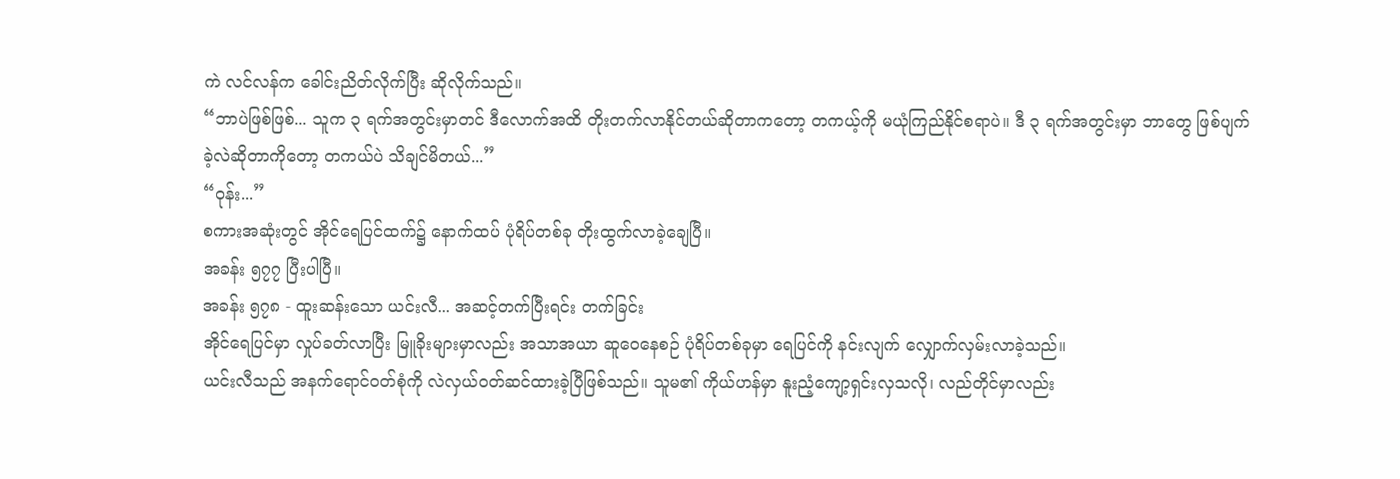ကဲ လင်လန်က ခေါင်းညိတ်လိုက်ပြီး ဆိုလိုက်သည်။
“ဘာပဲဖြစ်ဖြစ်... သူက ၃ ရက်အတွင်းမှာတင် ဒီလောက်အထိ တိုးတက်လာနိုင်တယ်ဆိုတာကတော့ တကယ့်ကို မယုံကြည်နိုင်စရာပဲ။ ဒီ ၃ ရက်အတွင်းမှာ ဘာတွေ ဖြစ်ပျက်ခဲ့လဲဆိုတာကိုတော့ တကယ်ပဲ သိချင်မိတယ်...”
“ဝုန်း...”
စကားအဆုံးတွင် အိုင်ရေပြင်ထက်၌ နောက်ထပ် ပုံရိပ်တစ်ခု တိုးထွက်လာခဲ့ချေပြီ။
အခန်း ၅၇၇ ပြီးပါပြီ။
အခန်း ၅၇၈ - ထူးဆန်းသော ယင်းလီ... အဆင့်တက်ပြီးရင်း တက်ခြင်း
အိုင်ရေပြင်မှာ လှုပ်ခတ်လာပြီး မြူခိုးများမှာလည်း အသာအယာ ဆူဝေနေစဉ် ပုံရိပ်တစ်ခုမှာ ရေပြင်ကို နင်းလျက် လျှောက်လှမ်းလာခဲ့သည်။
ယင်းလီသည် အနက်ရောင်ဝတ်စုံကို လဲလှယ်ဝတ်ဆင်ထားခဲ့ပြီဖြစ်သည်။ သူမ၏ ကိုယ်ဟန်မှာ နူးညံ့ကျော့ရှင်းလှသလို၊ လည်တိုင်မှာလည်း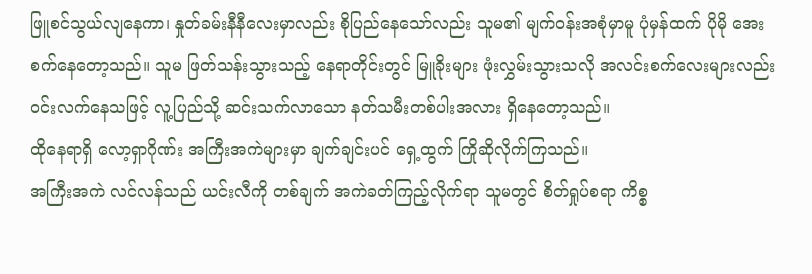ဖြူစင်သွယ်လျနေကာ၊ နှုတ်ခမ်းနီနီလေးမှာလည်း စိုပြည်နေသော်လည်း သူမ၏ မျက်ဝန်းအစုံမှာမူ ပုံမှန်ထက် ပိုမို အေးစက်နေတော့သည်။ သူမ ဖြတ်သန်းသွားသည့် နေရာတိုင်းတွင် မြူခိုးများ ဖုံးလွှမ်းသွားသလို အလင်းစက်လေးများလည်း ဝင်းလက်နေသဖြင့် လူ့ပြည်သို့ ဆင်းသက်လာသော နတ်သမီးတစ်ပါးအလား ရှိနေတော့သည်။
ထိုနေရာရှိ လော့ရှာဂိုဏ်း အကြီးအကဲများမှာ ချက်ချင်းပင် ရှေ့ထွက် ကြိုဆိုလိုက်ကြသည်။
အကြီးအကဲ လင်လန်သည် ယင်းလီကို တစ်ချက် အကဲခတ်ကြည့်လိုက်ရာ သူမတွင် စိတ်ရှုပ်စရာ ကိစ္စ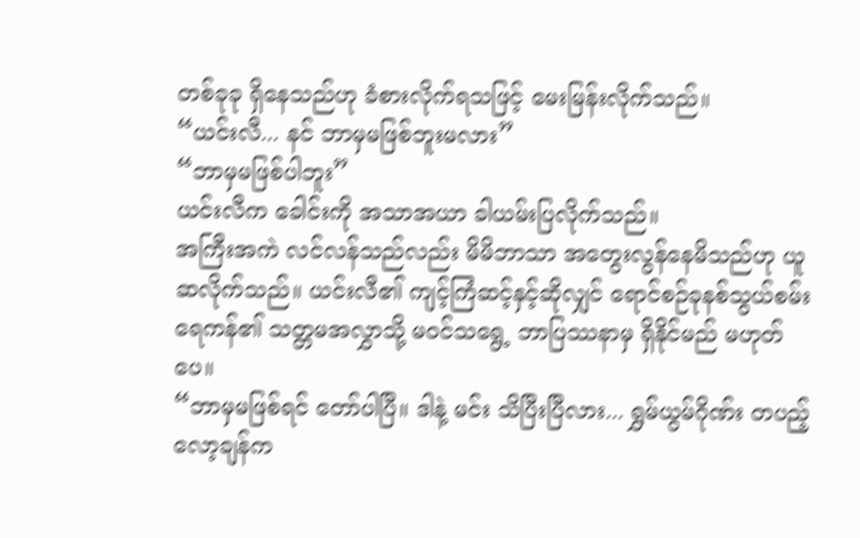တစ်ခုခု ရှိနေသည်ဟု ခံစားလိုက်ရသဖြင့် မေးမြန်းလိုက်သည်။
“ယင်းလီ... နင် ဘာမှမဖြစ်ဘူးမလား”
“ဘာမှမဖြစ်ပါဘူး”
ယင်းလီက ခေါင်းကို အသာအယာ ခါယမ်းပြလိုက်သည်။
အကြီးအကဲ လင်လန်သည်လည်း မိမိဘာသာ အတွေးလွန်နေမိသည်ဟု ယူဆလိုက်သည်။ ယင်းလီ၏ ကျင့်ကြံဆင့်နှင့်ဆိုလျှင် ရောင်စဉ်ခုနစ်သွယ်စမ်းရေကန်၏ သတ္တမအလွှာသို့ မဝင်သရွေ့ ဘာပြဿနာမှ ရှိနိုင်မည် မဟုတ်ပေ။
“ဘာမှမဖြစ်ရင် တော်ပါပြီ။ ဒါနဲ့ မင်း သိပြီးပြီလား... ရွှမ်ယွမ်ဂိုဏ်း တပည့် လော့ချန်က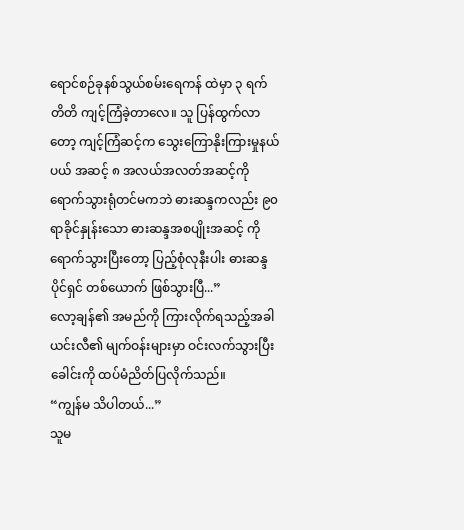ရောင်စဉ်ခုနစ်သွယ်စမ်းရေကန် ထဲမှာ ၃ ရက်တိတိ ကျင့်ကြံခဲ့တာလေ။ သူ ပြန်ထွက်လာတော့ ကျင့်ကြံဆင့်က သွေးကြောနိုးကြားမှုနယ်ပယ် အဆင့် ၈ အလယ်အလတ်အဆင့်ကို ရောက်သွားရုံတင်မကဘဲ ဓားဆန္ဒကလည်း ၉၀ ရာခိုင်နှုန်းသော ဓားဆန္ဒအစပျိုးအဆင့် ကို ရောက်သွားပြီးတော့ ပြည့်စုံလုနီးပါး ဓားဆန္ဒပိုင်ရှင် တစ်ယောက် ဖြစ်သွားပြီ...”
လော့ချန်၏ အမည်ကို ကြားလိုက်ရသည့်အခါ ယင်းလီ၏ မျက်ဝန်းများမှာ ဝင်းလက်သွားပြီး ခေါင်းကို ထပ်မံညိတ်ပြလိုက်သည်။
“ကျွန်မ သိပါတယ်...”
သူမ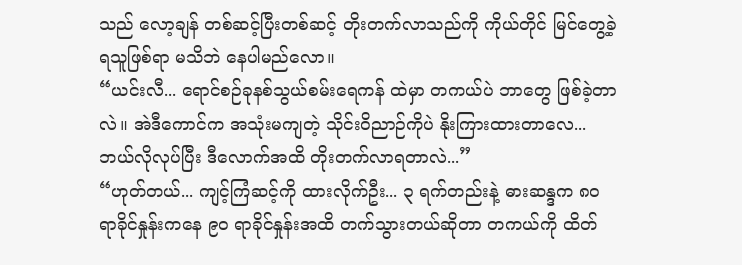သည် လော့ချန် တစ်ဆင့်ပြီးတစ်ဆင့် တိုးတက်လာသည်ကို ကိုယ်တိုင် မြင်တွေ့ခဲ့ရသူဖြစ်ရာ မသိဘဲ နေပါမည်လော။
“ယင်းလီ... ရောင်စဉ်ခုနစ်သွယ်စမ်းရေကန် ထဲမှာ တကယ်ပဲ ဘာတွေ ဖြစ်ခဲ့တာလဲ။ အဲဒီကောင်က အသုံးမကျတဲ့ သိုင်းဝိညာဉ်ကိုပဲ နိုးကြားထားတာလေ... ဘယ်လိုလုပ်ပြီး ဒီလောက်အထိ တိုးတက်လာရတာလဲ...”
“ဟုတ်တယ်... ကျင့်ကြံဆင့်ကို ထားလိုက်ဦး... ၃ ရက်တည်းနဲ့ ဓားဆန္ဒက ၈၀ ရာခိုင်နှုန်းကနေ ၉၀ ရာခိုင်နှုန်းအထိ တက်သွားတယ်ဆိုတာ တကယ်ကို ထိတ်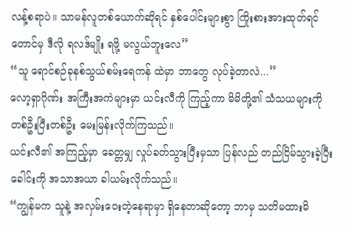လန့်စရာပဲ။ သာမန်လူတစ်ယောက်ဆိုရင် နှစ်ပေါင်းများစွာ ကြိုးစားအားထုတ်ရင်တောင်မှ ဒီလို ရလဒ်မျိုး ရဖို့ မလွယ်ဘူးလေ”
“သူ ရောင်စဉ်ခုနစ်သွယ်စမ်းရေကန် ထဲမှာ ဘာတွေ လုပ်ခဲ့တာလဲ...”
လော့ရှာဂိုဏ်း အကြီးအကဲများမှာ ယင်းလီကို ကြည့်ကာ မိမိတို့၏ သံသယများကို တစ်ဦးပြီးတစ်ဦး မေးမြန်းလိုက်ကြသည်။
ယင်းလီ၏ အကြည့်မှာ ခေတ္တမျှ လှုပ်ခတ်သွားပြီးမှသာ ပြန်လည် တည်ငြိမ်သွားခဲ့ပြီး ခေါင်းကို အသာအယာ ခါယမ်းလိုက်သည်။
“ကျွန်မက သူနဲ့ အလှမ်းဝေးတဲ့နေရာမှာ ရှိနေတာဆိုတော့ ဘာမှ သတိမထားမိ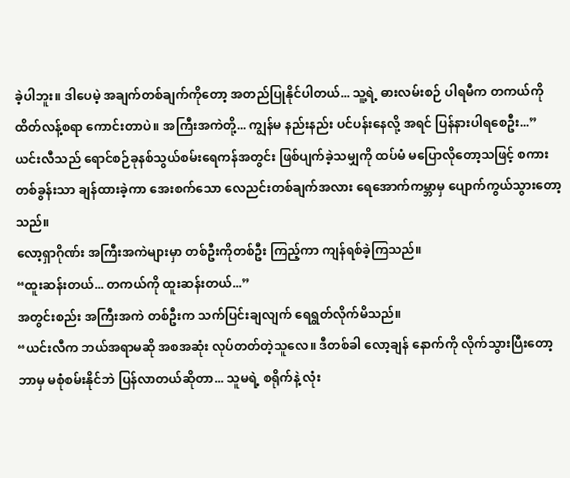ခဲ့ပါဘူး။ ဒါပေမဲ့ အချက်တစ်ချက်ကိုတော့ အတည်ပြုနိုင်ပါတယ်... သူ့ရဲ့ ဓားလမ်းစဉ် ပါရမီက တကယ်ကို ထိတ်လန့်စရာ ကောင်းတာပဲ။ အကြီးအကဲတို့... ကျွန်မ နည်းနည်း ပင်ပန်းနေလို့ အရင် ပြန်နားပါရစေဦး...”
ယင်းလီသည် ရောင်စဉ်ခုနစ်သွယ်စမ်းရေကန်အတွင်း ဖြစ်ပျက်ခဲ့သမျှကို ထပ်မံ မပြောလိုတော့သဖြင့် စကားတစ်ခွန်းသာ ချန်ထားခဲ့ကာ အေးစက်သော လေညင်းတစ်ချက်အလား ရေအောက်ကမ္ဘာမှ ပျောက်ကွယ်သွားတော့သည်။
လော့ရှာဂိုဏ်း အကြီးအကဲများမှာ တစ်ဦးကိုတစ်ဦး ကြည့်ကာ ကျန်ရစ်ခဲ့ကြသည်။
“ထူးဆန်းတယ်... တကယ်ကို ထူးဆန်းတယ်...”
အတွင်းစည်း အကြီးအကဲ တစ်ဦးက သက်ပြင်းချလျက် ရေရွတ်လိုက်မိသည်။
“ယင်းလီက ဘယ်အရာမဆို အစအဆုံး လုပ်တတ်တဲ့သူလေ။ ဒီတစ်ခါ လော့ချန် နောက်ကို လိုက်သွားပြီးတော့ ဘာမှ မစုံစမ်းနိုင်ဘဲ ပြန်လာတယ်ဆိုတာ... သူမရဲ့ စရိုက်နဲ့ လုံး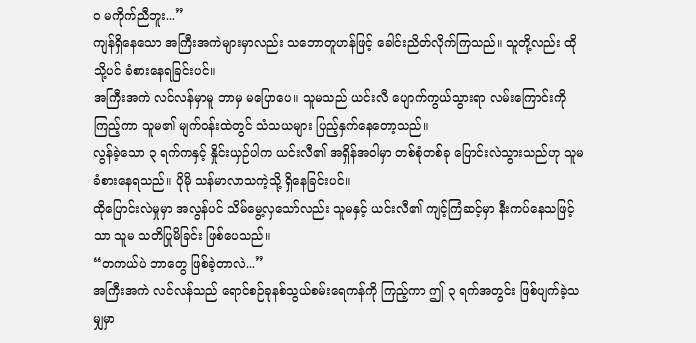ဝ မကိုက်ညီဘူး...”
ကျန်ရှိနေသော အကြီးအကဲများမှာလည်း သဘောတူဟန်ဖြင့် ခေါင်းညိတ်လိုက်ကြသည်။ သူတို့လည်း ထိုသို့ပင် ခံစားနေရခြင်းပင်။
အကြီးအကဲ လင်လန်မှာမူ ဘာမှ မပြောပေ။ သူမသည် ယင်းလီ ပျောက်ကွယ်သွားရာ လမ်းကြောင်းကို ကြည့်ကာ သူမ၏ မျက်ဝန်းထဲတွင် သံသယများ ပြည့်နှက်နေတော့သည်။
လွန်ခဲ့သော ၃ ရက်ကနှင့် နှိုင်းယှဉ်ပါက ယင်းလီ၏ အရှိန်အဝါမှာ တစ်စုံတစ်ခု ပြောင်းလဲသွားသည်ဟု သူမ ခံစားနေရသည်။ ပိုမို သန်မာလာသကဲ့သို့ ရှိနေခြင်းပင်။
ထိုပြောင်းလဲမှုမှာ အလွန်ပင် သိမ်မွေ့လှသော်လည်း သူမနှင့် ယင်းလီ၏ ကျင့်ကြံဆင့်မှာ နီးကပ်နေသဖြင့်သာ သူမ သတိပြုမိခြင်း ဖြစ်ပေသည်။
“တကယ်ပဲ ဘာတွေ ဖြစ်ခဲ့တာလဲ...”
အကြီးအကဲ လင်လန်သည် ရောင်စဉ်ခုနစ်သွယ်စမ်းရေကန်ကို ကြည့်ကာ ဤ ၃ ရက်အတွင်း ဖြစ်ပျက်ခဲ့သမျှမှာ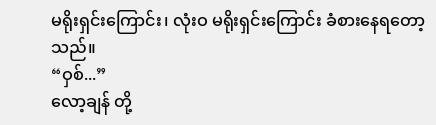မရိုးရှင်းကြောင်း၊ လုံးဝ မရိုးရှင်းကြောင်း ခံစားနေရတော့သည်။
“ဝှစ်...”
လော့ချန် တို့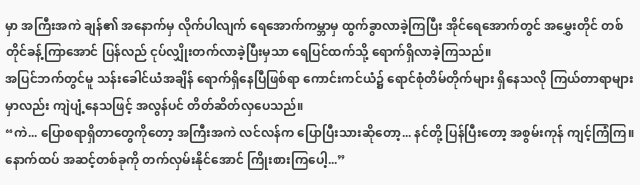မှာ အကြီးအကဲ ချန်၏ အနောက်မှ လိုက်ပါလျက် ရေအောက်ကမ္ဘာမှ ထွက်ခွာလာခဲ့ကြပြီး အိုင်ရေအောက်တွင် အမွှေးတိုင် တစ်တိုင်ခန့်ကြာအောင် ပြန်လည် ငုပ်လျှိုးတက်လာခဲ့ပြီးမှသာ ရေပြင်ထက်သို့ ရောက်ရှိလာခဲ့ကြသည်။
အပြင်ဘက်တွင်မူ သန်းခေါင်ယံအချိန် ရောက်ရှိနေပြီဖြစ်ရာ ကောင်းကင်ယံ၌ ရောင်စုံတိမ်တိုက်များ ရှိနေသလို ကြယ်တာရာများမှာလည်း ကျဲပျံ့နေသဖြင့် အလွန်ပင် တိတ်ဆိတ်လှပေသည်။
“ကဲ... ပြောစရာရှိတာတွေကိုတော့ အကြီးအကဲ လင်လန်က ပြောပြီးသားဆိုတော့... နင်တို့ ပြန်ပြီးတော့ အစွမ်းကုန် ကျင့်ကြံကြ။ နောက်ထပ် အဆင့်တစ်ခုကို တက်လှမ်းနိုင်အောင် ကြိုးစားကြပေါ့...”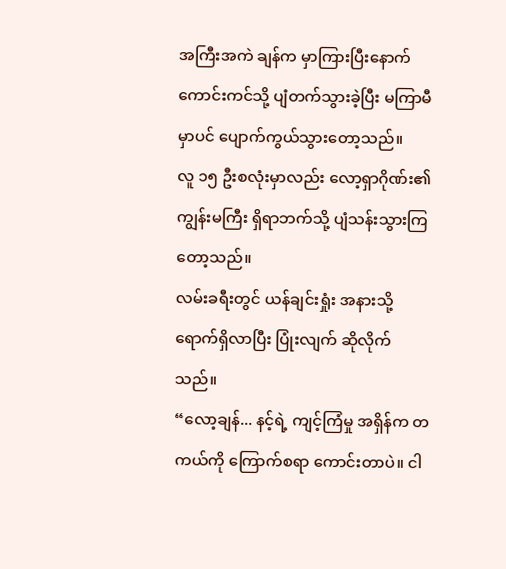အကြီးအကဲ ချန်က မှာကြားပြီးနောက် ကောင်းကင်သို့ ပျံတက်သွားခဲ့ပြီး မကြာမီမှာပင် ပျောက်ကွယ်သွားတော့သည်။
လူ ၁၅ ဦးစလုံးမှာလည်း လော့ရှာဂိုဏ်း၏ ကျွန်းမကြီး ရှိရာဘက်သို့ ပျံသန်းသွားကြတော့သည်။
လမ်းခရီးတွင် ယန်ချင်းရှုံး အနားသို့ ရောက်ရှိလာပြီး ပြုံးလျက် ဆိုလိုက်သည်။
“လော့ချန်... နင့်ရဲ့ ကျင့်ကြံမှု အရှိန်က တကယ်ကို ကြောက်စရာ ကောင်းတာပဲ။ ငါ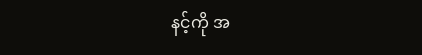နင့်ကို အ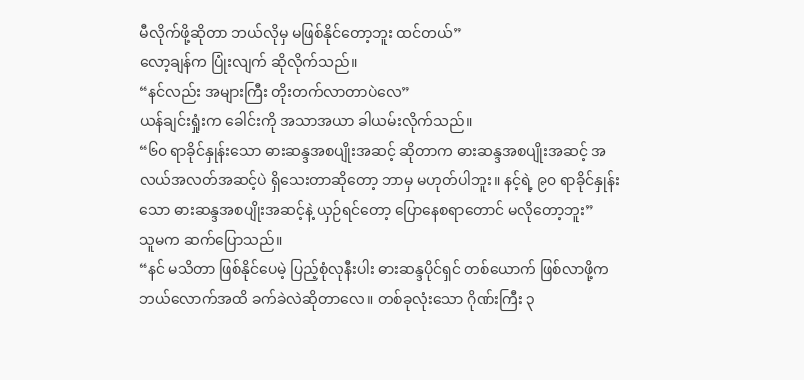မီလိုက်ဖို့ဆိုတာ ဘယ်လိုမှ မဖြစ်နိုင်တော့ဘူး ထင်တယ်”
လော့ချန်က ပြုံးလျက် ဆိုလိုက်သည်။
“နင်လည်း အများကြီး တိုးတက်လာတာပဲလေ”
ယန်ချင်းရှုံးက ခေါင်းကို အသာအယာ ခါယမ်းလိုက်သည်။
“၆၀ ရာခိုင်နှုန်းသော ဓားဆန္ဒအစပျိုးအဆင့် ဆိုတာက ဓားဆန္ဒအစပျိုးအဆင့် အလယ်အလတ်အဆင့်ပဲ ရှိသေးတာဆိုတော့ ဘာမှ မဟုတ်ပါဘူး။ နင့်ရဲ့ ၉၀ ရာခိုင်နှုန်းသော ဓားဆန္ဒအစပျိုးအဆင့်နဲ့ ယှဉ်ရင်တော့ ပြောနေစရာတောင် မလိုတော့ဘူး”
သူမက ဆက်ပြောသည်။
“နင် မသိတာ ဖြစ်နိုင်ပေမဲ့ ပြည့်စုံလုနီးပါး ဓားဆန္ဒပိုင်ရှင် တစ်ယောက် ဖြစ်လာဖို့က ဘယ်လောက်အထိ ခက်ခဲလဲဆိုတာလေ။ တစ်ခုလုံးသော ဂိုဏ်းကြီး ၃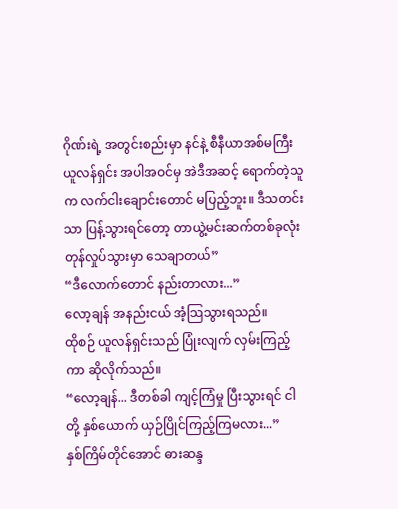ဂိုဏ်းရဲ့ အတွင်းစည်းမှာ နင်နဲ့ စီနီယာအစ်မကြီး ယူလန်ရှင်း အပါအဝင်မှ အဲဒီအဆင့် ရောက်တဲ့သူက လက်ငါးချောင်းတောင် မပြည့်ဘူး။ ဒီသတင်းသာ ပြန့်သွားရင်တော့ တာယွဲ့မင်းဆက်တစ်ခုလုံး တုန်လှုပ်သွားမှာ သေချာတယ်”
“ဒီလောက်တောင် နည်းတာလား...”
လော့ချန် အနည်းငယ် အံ့သြသွားရသည်။
ထိုစဉ် ယူလန်ရှင်းသည် ပြုံးလျက် လှမ်းကြည့်ကာ ဆိုလိုက်သည်။
“လော့ချန်... ဒီတစ်ခါ ကျင့်ကြံမှု ပြီးသွားရင် ငါတို့ နှစ်ယောက် ယှဉ်ပြိုင်ကြည့်ကြမလား...”
နှစ်ကြိမ်တိုင်အောင် ဓားဆန္ဒ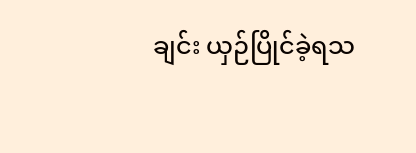ချင်း ယှဉ်ပြိုင်ခဲ့ရသ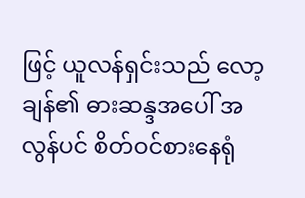ဖြင့် ယူလန်ရှင်းသည် လော့ချန်၏ ဓားဆန္ဒအပေါ် အလွန်ပင် စိတ်ဝင်စားနေရုံ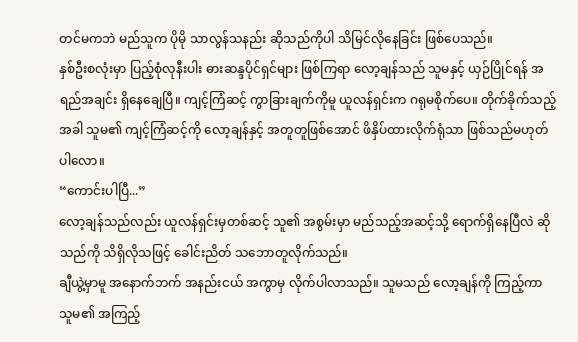တင်မကဘဲ မည်သူက ပိုမို သာလွန်သနည်း ဆိုသည်ကိုပါ သိမြင်လိုနေခြင်း ဖြစ်ပေသည်။
နှစ်ဦးစလုံးမှာ ပြည့်စုံလုနီးပါး ဓားဆန္ဒပိုင်ရှင်များ ဖြစ်ကြရာ လော့ချန်သည် သူမနှင့် ယှဉ်ပြိုင်ရန် အရည်အချင်း ရှိနေချေပြီ။ ကျင့်ကြံဆင့် ကွာခြားချက်ကိုမူ ယူလန်ရှင်းက ဂရုမစိုက်ပေ။ တိုက်ခိုက်သည့်အခါ သူမ၏ ကျင့်ကြံဆင့်ကို လော့ချန်နှင့် အတူတူဖြစ်အောင် ဖိနှိပ်ထားလိုက်ရုံသာ ဖြစ်သည်မဟုတ်ပါလော။
“ကောင်းပါပြီ...”
လော့ချန်သည်လည်း ယူလန်ရှင်းမှတစ်ဆင့် သူ၏ အစွမ်းမှာ မည်သည့်အဆင့်သို့ ရောက်ရှိနေပြီလဲ ဆိုသည်ကို သိရှိလိုသဖြင့် ခေါင်းညိတ် သဘောတူလိုက်သည်။
ချီယွဲ့မှာမူ အနောက်ဘက် အနည်းငယ် အကွာမှ လိုက်ပါလာသည်။ သူမသည် လော့ချန်ကို ကြည့်ကာ သူမ၏ အကြည့်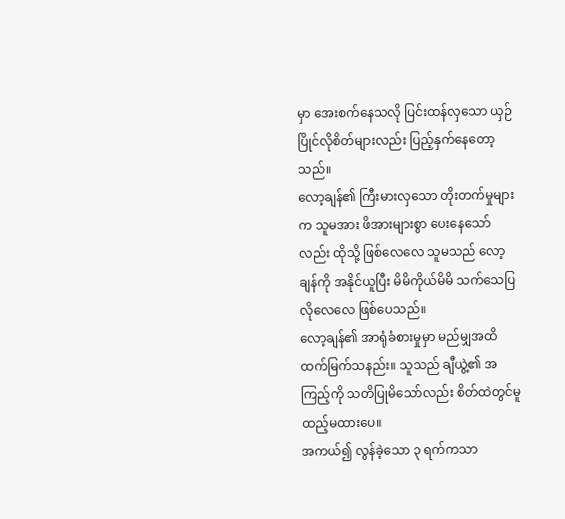မှာ အေးစက်နေသလို ပြင်းထန်လှသော ယှဉ်ပြိုင်လိုစိတ်များလည်း ပြည့်နှက်နေတော့သည်။
လော့ချန်၏ ကြီးမားလှသော တိုးတက်မှုများက သူမအား ဖိအားများစွာ ပေးနေသော်လည်း ထိုသို့ ဖြစ်လေလေ သူမသည် လော့ချန်ကို အနိုင်ယူပြီး မိမိကိုယ်မိမိ သက်သေပြလိုလေလေ ဖြစ်ပေသည်။
လော့ချန်၏ အာရုံခံစားမှုမှာ မည်မျှအထိ ထက်မြက်သနည်း။ သူသည် ချီယွဲ့၏ အကြည့်ကို သတိပြုမိသော်လည်း စိတ်ထဲတွင်မူ ထည့်မထားပေ။
အကယ်၍ လွန်ခဲ့သော ၃ ရက်ကသာ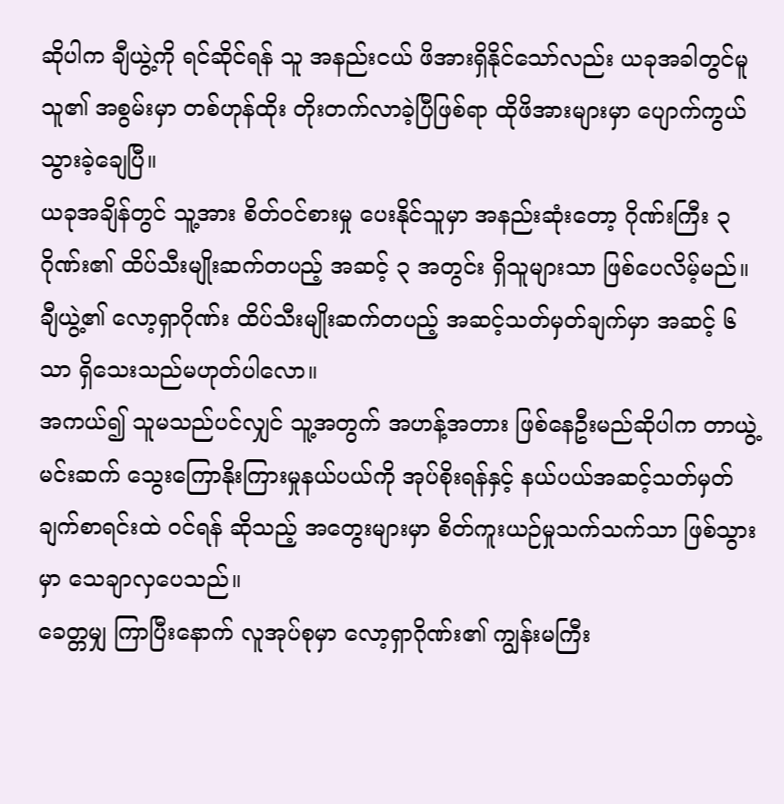ဆိုပါက ချီယွဲ့ကို ရင်ဆိုင်ရန် သူ အနည်းငယ် ဖိအားရှိနိုင်သော်လည်း ယခုအခါတွင်မူ သူ၏ အစွမ်းမှာ တစ်ဟုန်ထိုး တိုးတက်လာခဲ့ပြီဖြစ်ရာ ထိုဖိအားများမှာ ပျောက်ကွယ်သွားခဲ့ချေပြီ။
ယခုအချိန်တွင် သူ့အား စိတ်ဝင်စားမှု ပေးနိုင်သူမှာ အနည်းဆုံးတော့ ဂိုဏ်းကြီး ၃ ဂိုဏ်း၏ ထိပ်သီးမျိုးဆက်တပည့် အဆင့် ၃ အတွင်း ရှိသူများသာ ဖြစ်ပေလိမ့်မည်။
ချီယွဲ့၏ လော့ရှာဂိုဏ်း ထိပ်သီးမျိုးဆက်တပည့် အဆင့်သတ်မှတ်ချက်မှာ အဆင့် ၆ သာ ရှိသေးသည်မဟုတ်ပါလော။
အကယ်၍ သူမသည်ပင်လျှင် သူ့အတွက် အဟန့်အတား ဖြစ်နေဦးမည်ဆိုပါက တာယွဲ့မင်းဆက် သွေးကြောနိုးကြားမှုနယ်ပယ်ကို အုပ်စိုးရန်နှင့် နယ်ပယ်အဆင့်သတ်မှတ်ချက်စာရင်းထဲ ဝင်ရန် ဆိုသည့် အတွေးများမှာ စိတ်ကူးယဉ်မှုသက်သက်သာ ဖြစ်သွားမှာ သေချာလှပေသည်။
ခေတ္တမျှ ကြာပြီးနောက် လူအုပ်စုမှာ လော့ရှာဂိုဏ်း၏ ကျွန်းမကြီး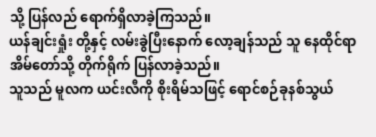သို့ ပြန်လည် ရောက်ရှိလာခဲ့ကြသည်။
ယန်ချင်းရှုံး တို့နှင့် လမ်းခွဲပြီးနောက် လော့ချန်သည် သူ နေထိုင်ရာ အိမ်တော်သို့ တိုက်ရိုက် ပြန်လာခဲ့သည်။
သူသည် မူလက ယင်းလီကို စိုးရိမ်သဖြင့် ရောင်စဉ်ခုနစ်သွယ်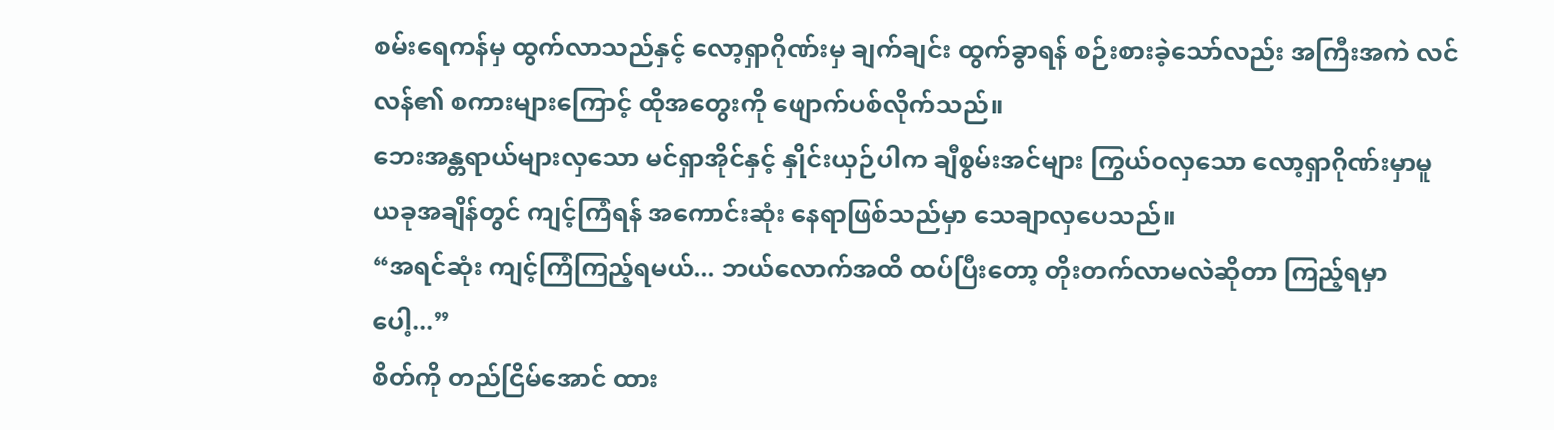စမ်းရေကန်မှ ထွက်လာသည်နှင့် လော့ရှာဂိုဏ်းမှ ချက်ချင်း ထွက်ခွာရန် စဉ်းစားခဲ့သော်လည်း အကြီးအကဲ လင်လန်၏ စကားများကြောင့် ထိုအတွေးကို ဖျောက်ပစ်လိုက်သည်။
ဘေးအန္တရာယ်များလှသော မင်ရှာအိုင်နှင့် နှိုင်းယှဉ်ပါက ချီစွမ်းအင်များ ကြွယ်ဝလှသော လော့ရှာဂိုဏ်းမှာမူ ယခုအချိန်တွင် ကျင့်ကြံရန် အကောင်းဆုံး နေရာဖြစ်သည်မှာ သေချာလှပေသည်။
“အရင်ဆုံး ကျင့်ကြံကြည့်ရမယ်... ဘယ်လောက်အထိ ထပ်ပြီးတော့ တိုးတက်လာမလဲဆိုတာ ကြည့်ရမှာပေါ့...”
စိတ်ကို တည်ငြိမ်အောင် ထား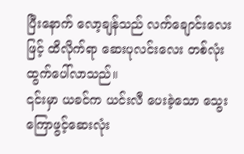ပြီးနောက် လော့ချန်သည် လက်ချောင်းလေးဖြင့် ထိလိုက်ရာ ဆေးပုလင်းလေး တစ်လုံး ထွက်ပေါ်လာသည်။
၎င်းမှာ ယခင်က ယင်းလီ ပေးခဲ့သော သွေးကြောဖွင့်ဆေးလုံး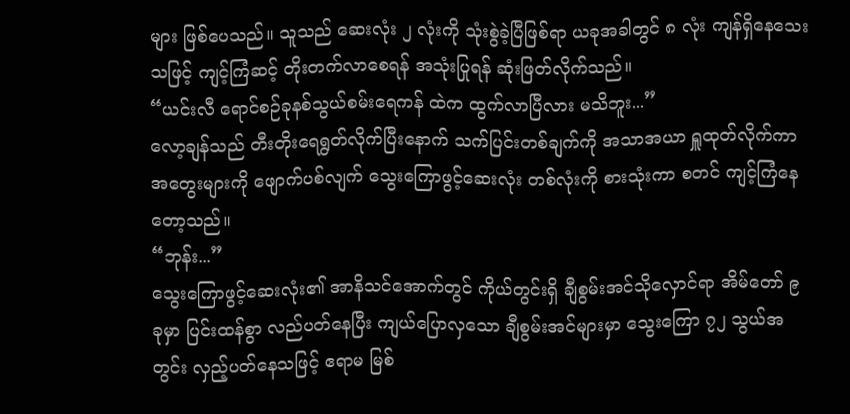များ ဖြစ်ပေသည်။ သူသည် ဆေးလုံး ၂ လုံးကို သုံးစွဲခဲ့ပြီဖြစ်ရာ ယခုအခါတွင် ၈ လုံး ကျန်ရှိနေသေးသဖြင့် ကျင့်ကြံဆင့် တိုးတက်လာစေရန် အသုံးပြုရန် ဆုံးဖြတ်လိုက်သည်။
“ယင်းလီ ရောင်စဉ်ခုနစ်သွယ်စမ်းရေကန် ထဲက ထွက်လာပြီလား မသိဘူး...”
လော့ချန်သည် တီးတိုးရေရွတ်လိုက်ပြီးနောက် သက်ပြင်းတစ်ချက်ကို အသာအယာ ရှူထုတ်လိုက်ကာ အတွေးများကို ဖျောက်ပစ်လျက် သွေးကြောဖွင့်ဆေးလုံး တစ်လုံးကို စားသုံးကာ စတင် ကျင့်ကြံနေတော့သည်။
“ဘုန်း...”
သွေးကြောဖွင့်ဆေးလုံး၏ အာနိသင်အောက်တွင် ကိုယ်တွင်းရှိ ချီစွမ်းအင်သိုလှောင်ရာ အိမ်တော် ၉ ခုမှာ ပြင်းထန်စွာ လည်ပတ်နေပြီး ကျယ်ပြောလှသော ချီစွမ်းအင်များမှာ သွေးကြော ၇၂ သွယ်အတွင်း လှည့်ပတ်နေသဖြင့် ဧရာမ မြစ်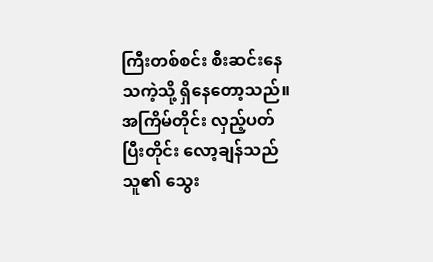ကြီးတစ်စင်း စီးဆင်းနေသကဲ့သို့ ရှိနေတော့သည်။ အကြိမ်တိုင်း လှည့်ပတ်ပြီးတိုင်း လော့ချန်သည် သူ၏ သွေး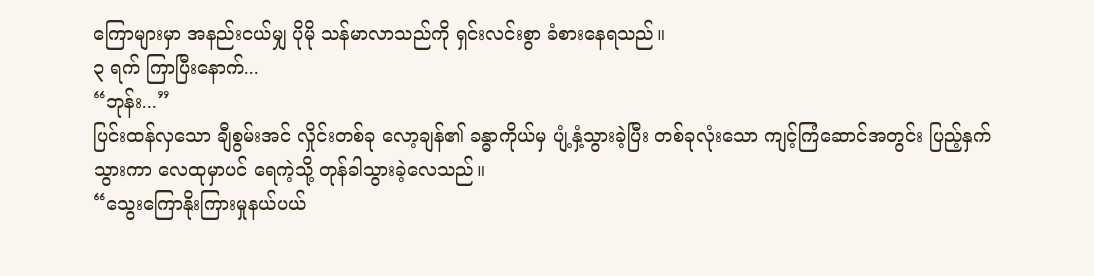ကြောများမှာ အနည်းငယ်မျှ ပိုမို သန်မာလာသည်ကို ရှင်းလင်းစွာ ခံစားနေရသည်။
၃ ရက် ကြာပြီးနောက်...
“ဘုန်း...”
ပြင်းထန်လှသော ချီစွမ်းအင် လှိုင်းတစ်ခု လော့ချန်၏ ခန္ဓာကိုယ်မှ ပျံ့နှံ့သွားခဲ့ပြီး တစ်ခုလုံးသော ကျင့်ကြံဆောင်အတွင်း ပြည့်နှက်သွားကာ လေထုမှာပင် ရေကဲ့သို့ တုန်ခါသွားခဲ့လေသည်။
“သွေးကြောနိုးကြားမှုနယ်ပယ်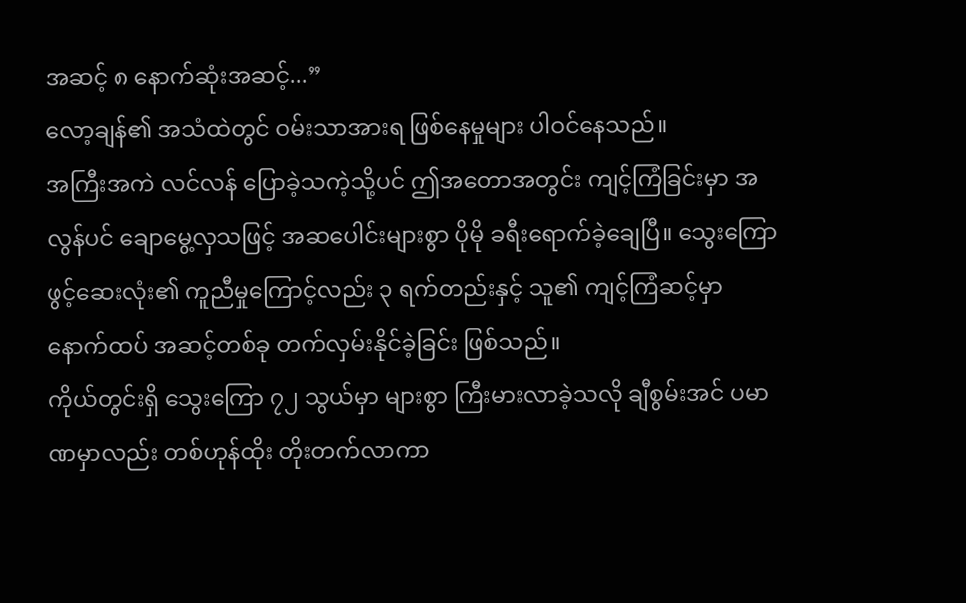အဆင့် ၈ နောက်ဆုံးအဆင့်...”
လော့ချန်၏ အသံထဲတွင် ဝမ်းသာအားရ ဖြစ်နေမှုများ ပါဝင်နေသည်။
အကြီးအကဲ လင်လန် ပြောခဲ့သကဲ့သို့ပင် ဤအတောအတွင်း ကျင့်ကြံခြင်းမှာ အလွန်ပင် ချောမွေ့လှသဖြင့် အဆပေါင်းများစွာ ပိုမို ခရီးရောက်ခဲ့ချေပြီ။ သွေးကြောဖွင့်ဆေးလုံး၏ ကူညီမှုကြောင့်လည်း ၃ ရက်တည်းနှင့် သူ၏ ကျင့်ကြံဆင့်မှာ နောက်ထပ် အဆင့်တစ်ခု တက်လှမ်းနိုင်ခဲ့ခြင်း ဖြစ်သည်။
ကိုယ်တွင်းရှိ သွေးကြော ၇၂ သွယ်မှာ များစွာ ကြီးမားလာခဲ့သလို ချီစွမ်းအင် ပမာဏမှာလည်း တစ်ဟုန်ထိုး တိုးတက်လာကာ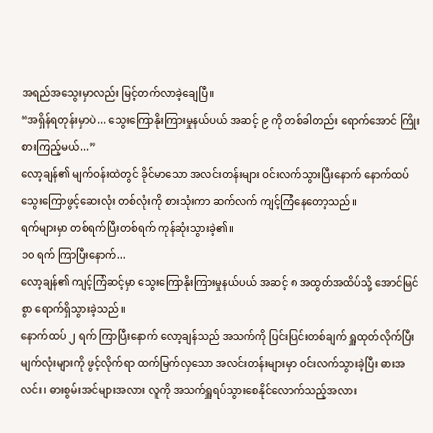အရည်အသွေးမှာလည်း မြင့်တက်လာခဲ့ချေပြီ။
“အရှိန်ရတုန်းမှာပဲ... သွေးကြောနိုးကြားမှုနယ်ပယ် အဆင့် ၉ ကို တစ်ခါတည်း ရောက်အောင် ကြိုးစားကြည့်မယ်...”
လော့ချန်၏ မျက်ဝန်းထဲတွင် ခိုင်မာသော အလင်းတန်းများ ဝင်းလက်သွားပြီးနောက် နောက်ထပ် သွေးကြောဖွင့်ဆေးလုံး တစ်လုံးကို စားသုံးကာ ဆက်လက် ကျင့်ကြံနေတော့သည်။
ရက်များမှာ တစ်ရက်ပြီးတစ်ရက် ကုန်ဆုံးသွားခဲ့၏။
၁၀ ရက် ကြာပြီးနောက်...
လော့ချန်၏ ကျင့်ကြံဆင့်မှာ သွေးကြောနိုးကြားမှုနယ်ပယ် အဆင့် ၈ အထွတ်အထိပ်သို့ အောင်မြင်စွာ ရောက်ရှိသွားခဲ့သည်။
နောက်ထပ် ၂ ရက် ကြာပြီးနောက် လော့ချန်သည် အသက်ကို ပြင်းပြင်းတစ်ချက် ရှူထုတ်လိုက်ပြီး မျက်လုံးများကို ဖွင့်လိုက်ရာ ထက်မြက်လှသော အလင်းတန်းများမှာ ဝင်းလက်သွားခဲ့ပြီး ဓားအလင်း၊ ဓားစွမ်းအင်များအလား လူကို အသက်ရှူရပ်သွားစေနိုင်လောက်သည့်အလား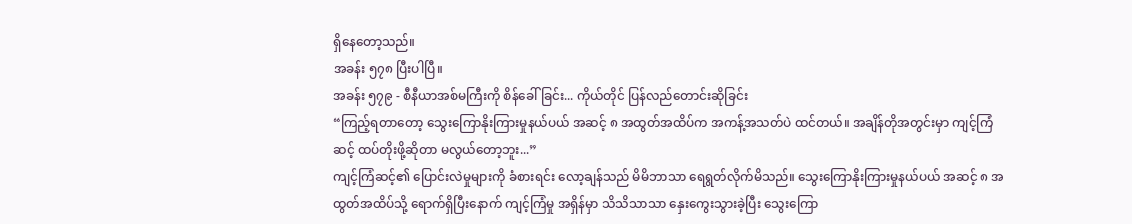ရှိနေတော့သည်။
အခန်း ၅၇၈ ပြီးပါပြီ။
အခန်း ၅၇၉ - စီနီယာအစ်မကြီးကို စိန်ခေါ်ခြင်း... ကိုယ်တိုင် ပြန်လည်တောင်းဆိုခြင်း
“ကြည့်ရတာတော့ သွေးကြောနိုးကြားမှုနယ်ပယ် အဆင့် ၈ အထွတ်အထိပ်က အကန့်အသတ်ပဲ ထင်တယ်။ အချိန်တိုအတွင်းမှာ ကျင့်ကြံဆင့် ထပ်တိုးဖို့ဆိုတာ မလွယ်တော့ဘူး...”
ကျင့်ကြံဆင့်၏ ပြောင်းလဲမှုများကို ခံစားရင်း လော့ချန်သည် မိမိဘာသာ ရေရွတ်လိုက်မိသည်။ သွေးကြောနိုးကြားမှုနယ်ပယ် အဆင့် ၈ အထွတ်အထိပ်သို့ ရောက်ရှိပြီးနောက် ကျင့်ကြံမှု အရှိန်မှာ သိသိသာသာ နှေးကွေးသွားခဲ့ပြီး သွေးကြော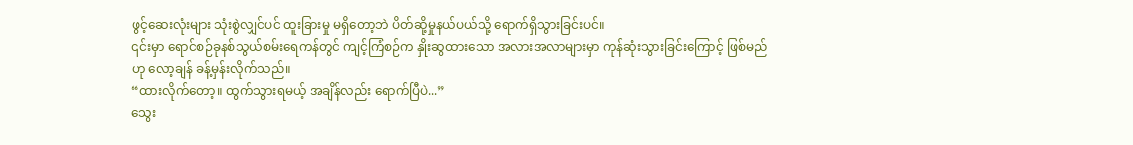ဖွင့်ဆေးလုံးများ သုံးစွဲလျှင်ပင် ထူးခြားမှု မရှိတော့ဘဲ ပိတ်ဆို့မှုနယ်ပယ်သို့ ရောက်ရှိသွားခြင်းပင်။
၎င်းမှာ ရောင်စဉ်ခုနစ်သွယ်စမ်းရေကန်တွင် ကျင့်ကြံစဉ်က နှိုးဆွထားသော အလားအလာများမှာ ကုန်ဆုံးသွားခြင်းကြောင့် ဖြစ်မည်ဟု လော့ချန် ခန့်မှန်းလိုက်သည်။
“ထားလိုက်တော့။ ထွက်သွားရမယ့် အချိန်လည်း ရောက်ပြီပဲ...”
သွေး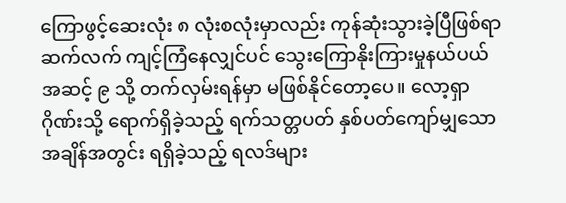ကြောဖွင့်ဆေးလုံး ၈ လုံးစလုံးမှာလည်း ကုန်ဆုံးသွားခဲ့ပြီဖြစ်ရာ ဆက်လက် ကျင့်ကြံနေလျှင်ပင် သွေးကြောနိုးကြားမှုနယ်ပယ် အဆင့် ၉ သို့ တက်လှမ်းရန်မှာ မဖြစ်နိုင်တော့ပေ။ လော့ရှာဂိုဏ်းသို့ ရောက်ရှိခဲ့သည့် ရက်သတ္တပတ် နှစ်ပတ်ကျော်မျှသော အချိန်အတွင်း ရရှိခဲ့သည့် ရလဒ်များ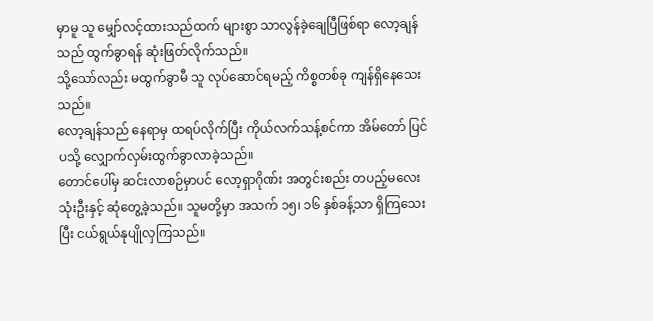မှာမူ သူ မျှော်လင့်ထားသည်ထက် များစွာ သာလွန်ခဲ့ချေပြီဖြစ်ရာ လော့ချန်သည် ထွက်ခွာရန် ဆုံးဖြတ်လိုက်သည်။
သို့သော်လည်း မထွက်ခွာမီ သူ လုပ်ဆောင်ရမည့် ကိစ္စတစ်ခု ကျန်ရှိနေသေးသည်။
လော့ချန်သည် နေရာမှ ထရပ်လိုက်ပြီး ကိုယ်လက်သန့်စင်ကာ အိမ်တော် ပြင်ပသို့ လျှောက်လှမ်းထွက်ခွာလာခဲ့သည်။
တောင်ပေါ်မှ ဆင်းလာစဉ်မှာပင် လော့ရှာဂိုဏ်း အတွင်းစည်း တပည့်မလေး သုံးဦးနှင့် ဆုံတွေ့ခဲ့သည်။ သူမတို့မှာ အသက် ၁၅၊ ၁၆ နှစ်ခန့်သာ ရှိကြသေးပြီး ငယ်ရွယ်နုပျိုလှကြသည်။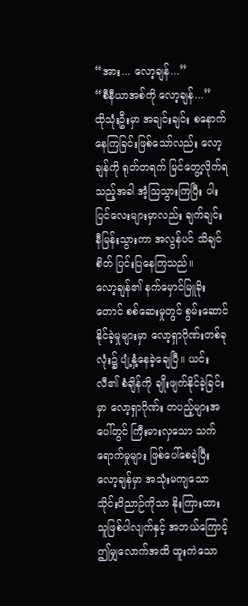“အား... လော့ချန်...”
“စီနီယာအစ်ကို လော့ချန်...”
ထိုသုံးဦးမှာ အချင်းချင်း စနောက်နေကြခြင်းဖြစ်သော်လည်း လော့ချန်ကို ရုတ်တရက် မြင်တွေ့လိုက်ရသည့်အခါ အံ့သြသွားကြပြီး ပါးပြင်လေးများမှာလည်း ချက်ချင်း နီမြန်းသွားကာ အလွန်ပင် သိချင်စိတ် ပြင်းပြနေကြသည်။
လော့ချန်၏ နက်မှောင်မြူခိုးတောင် စစ်ဆေးမှုတွင် စွမ်းဆောင်နိုင်ခဲ့မှုများမှာ လော့ရှာဂိုဏ်းတစ်ခုလုံး၌ ပျံ့နှံ့နေခဲ့ချေပြီ။ ယင်းလီ၏ စံချိန်ကို ချိုးဖျက်နိုင်ခဲ့ခြင်းမှာ လော့ရှာဂိုဏ်း တပည့်များအပေါ်တွင် ကြီးမားလှသော သက်ရောက်မှုများ ဖြစ်ပေါ်စေခဲ့ပြီး လော့ချန်မှာ အသုံးမကျသော သိုင်းဝိညာဉ်ကိုသာ နိုးကြားထားသူဖြစ်ပါလျက်နှင့် အဘယ်ကြောင့် ဤမျှလောက်အထိ ထူးကဲသော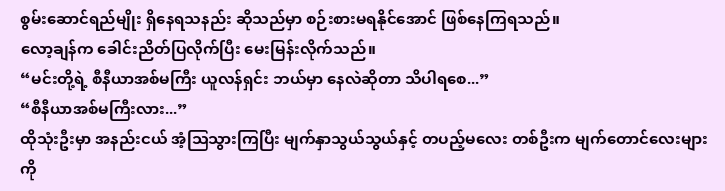စွမ်းဆောင်ရည်မျိုး ရှိနေရသနည်း ဆိုသည်မှာ စဉ်းစားမရနိုင်အောင် ဖြစ်နေကြရသည်။
လော့ချန်က ခေါင်းညိတ်ပြလိုက်ပြီး မေးမြန်းလိုက်သည်။
“မင်းတို့ရဲ့ စီနီယာအစ်မကြီး ယူလန်ရှင်း ဘယ်မှာ နေလဲဆိုတာ သိပါရစေ...”
“စီနီယာအစ်မကြီးလား...”
ထိုသုံးဦးမှာ အနည်းငယ် အံ့သြသွားကြပြီး မျက်နှာသွယ်သွယ်နှင့် တပည့်မလေး တစ်ဦးက မျက်တောင်လေးများကို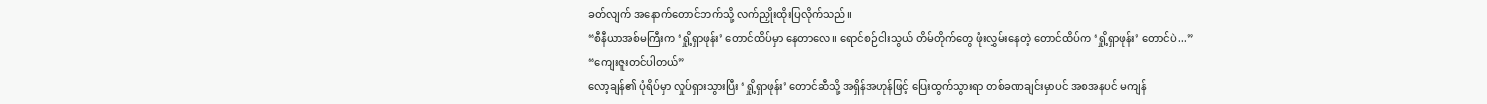ခတ်လျက် အနောက်တောင်ဘက်သို့ လက်ညှိုးထိုးပြလိုက်သည်။
“စီနီယာအစ်မကြီးက ‘ရှို့ရှာဖုန်း’ တောင်ထိပ်မှာ နေတာလေ။ ရောင်စဉ်ငါးသွယ် တိမ်တိုက်တွေ ဖုံးလွှမ်းနေတဲ့ တောင်ထိပ်က ‘ရှို့ရှာဖုန်း’ တောင်ပဲ...”
“ကျေးဇူးတင်ပါတယ်”
လော့ချန်၏ ပုံရိပ်မှာ လှုပ်ရှားသွားပြီး ‘ရှို့ရှာဖုန်း’ တောင်ဆီသို့ အရှိန်အဟုန်ဖြင့် ပြေးထွက်သွားရာ တစ်ခဏချင်းမှာပင် အစအနပင် မကျန်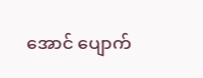အောင် ပျောက်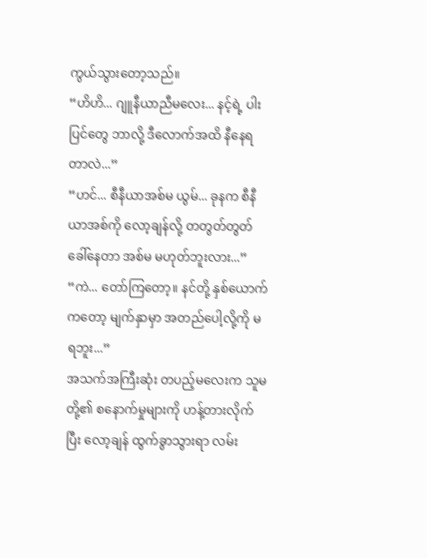ကွယ်သွားတော့သည်။
“ဟိဟိ... ဂျူနီယာညီမလေး... နင့်ရဲ့ ပါးပြင်တွေ ဘာလို့ ဒီလောက်အထိ နီနေရတာလဲ...”
“ဟင်... စီနီယာအစ်မ ယွမ်... ခုနက စီနီယာအစ်ကို လော့ချန်လို့ တတွတ်တွတ် ခေါ်နေတာ အစ်မ မဟုတ်ဘူးလား...”
“ကဲ... တော်ကြတော့။ နင်တို့ နှစ်ယောက်ကတော့ မျက်နှာမှာ အတည်ပေါ့လို့ကို မရဘူး...”
အသက်အကြီးဆုံး တပည့်မလေးက သူမတို့၏ စနောက်မှုများကို ဟန့်တားလိုက်ပြီး လော့ချန် ထွက်ခွာသွားရာ လမ်း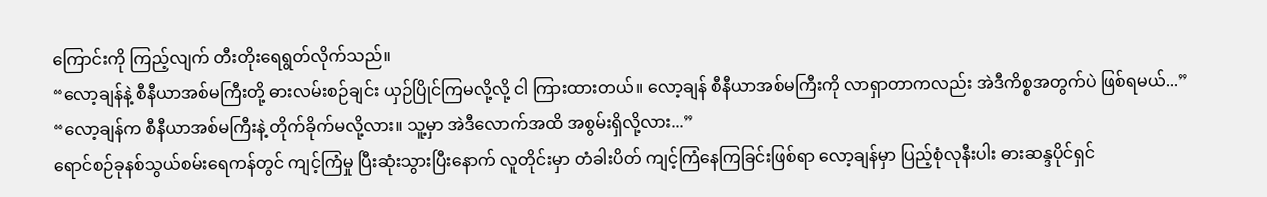ကြောင်းကို ကြည့်လျက် တီးတိုးရေရွတ်လိုက်သည်။
“လော့ချန်နဲ့ စီနီယာအစ်မကြီးတို့ ဓားလမ်းစဉ်ချင်း ယှဉ်ပြိုင်ကြမလို့လို့ ငါ ကြားထားတယ်။ လော့ချန် စီနီယာအစ်မကြီးကို လာရှာတာကလည်း အဲဒီကိစ္စအတွက်ပဲ ဖြစ်ရမယ်...”
“လော့ချန်က စီနီယာအစ်မကြီးနဲ့ တိုက်ခိုက်မလို့လား။ သူ့မှာ အဲဒီလောက်အထိ အစွမ်းရှိလို့လား...”
ရောင်စဉ်ခုနစ်သွယ်စမ်းရေကန်တွင် ကျင့်ကြံမှု ပြီးဆုံးသွားပြီးနောက် လူတိုင်းမှာ တံခါးပိတ် ကျင့်ကြံနေကြခြင်းဖြစ်ရာ လော့ချန်မှာ ပြည့်စုံလုနီးပါး ဓားဆန္ဒပိုင်ရှင်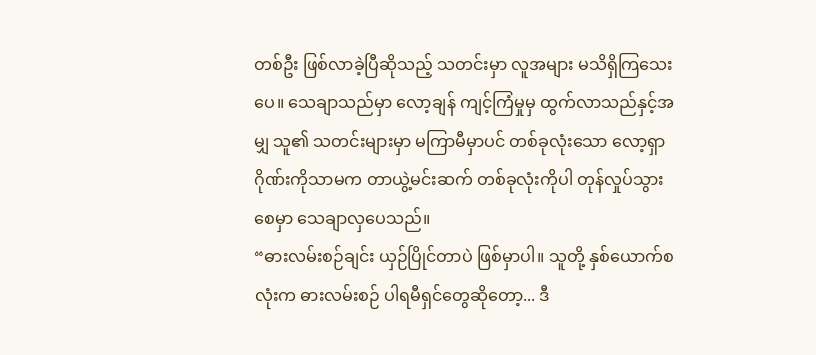တစ်ဦး ဖြစ်လာခဲ့ပြီဆိုသည့် သတင်းမှာ လူအများ မသိရှိကြသေးပေ။ သေချာသည်မှာ လော့ချန် ကျင့်ကြံမှုမှ ထွက်လာသည်နှင့်အမျှ သူ၏ သတင်းများမှာ မကြာမီမှာပင် တစ်ခုလုံးသော လော့ရှာဂိုဏ်းကိုသာမက တာယွဲ့မင်းဆက် တစ်ခုလုံးကိုပါ တုန်လှုပ်သွားစေမှာ သေချာလှပေသည်။
“ဓားလမ်းစဉ်ချင်း ယှဉ်ပြိုင်တာပဲ ဖြစ်မှာပါ။ သူတို့ နှစ်ယောက်စလုံးက ဓားလမ်းစဉ် ပါရမီရှင်တွေဆိုတော့... ဒီ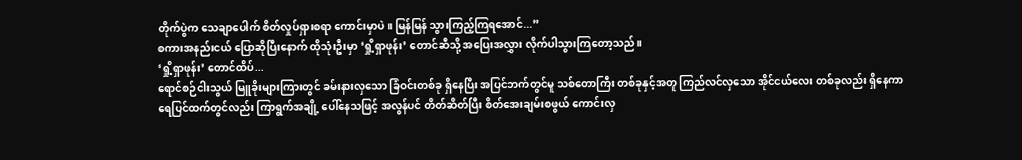တိုက်ပွဲက သေချာပေါက် စိတ်လှုပ်ရှားစရာ ကောင်းမှာပဲ။ မြန်မြန် သွားကြည့်ကြရအောင်...”
စကားအနည်းငယ် ပြောဆိုပြီးနောက် ထိုသုံးဦးမှာ ‘ရှို့ရှာဖုန်း’ တောင်ဆီသို့ အပြေးအလွှား လိုက်ပါသွားကြတော့သည်။
‘ရှို့ရှာဖုန်း’ တောင်ထိပ်...
ရောင်စဉ်ငါးသွယ် မြူခိုးများကြားတွင် ခမ်းနားလှသော ခြံဝင်းတစ်ခု ရှိနေပြီး အပြင်ဘက်တွင်မူ သစ်တောကြီး တစ်ခုနှင့်အတူ ကြည်လင်လှသော အိုင်ငယ်လေး တစ်ခုလည်း ရှိနေကာ ရေပြင်ထက်တွင်လည်း ကြာရွက်အချို့ ပေါ်နေသဖြင့် အလွန်ပင် တိတ်ဆိတ်ပြီး စိတ်အေးချမ်းစဖွယ် ကောင်းလှ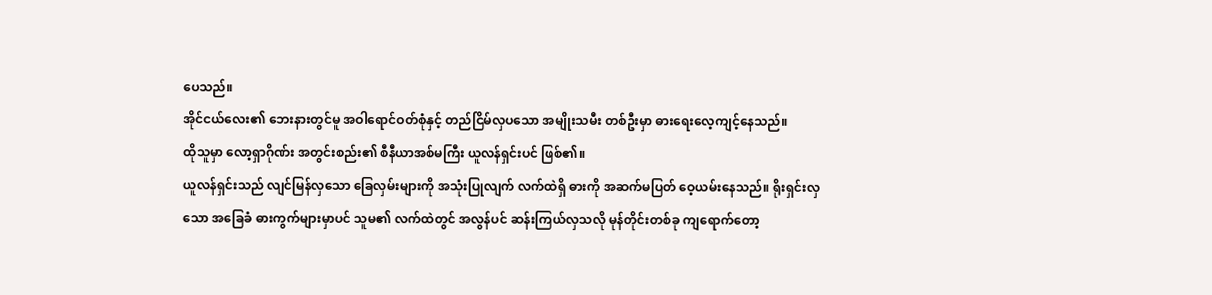ပေသည်။
အိုင်ငယ်လေး၏ ဘေးနားတွင်မူ အဝါရောင်ဝတ်စုံနှင့် တည်ငြိမ်လှပသော အမျိုးသမီး တစ်ဦးမှာ ဓားရေးလေ့ကျင့်နေသည်။
ထိုသူမှာ လော့ရှာဂိုဏ်း အတွင်းစည်း၏ စီနီယာအစ်မကြီး ယူလန်ရှင်းပင် ဖြစ်၏။
ယူလန်ရှင်းသည် လျင်မြန်လှသော ခြေလှမ်းများကို အသုံးပြုလျက် လက်ထဲရှိ ဓားကို အဆက်မပြတ် ဝေ့ယမ်းနေသည်။ ရိုးရှင်းလှသော အခြေခံ ဓားကွက်များမှာပင် သူမ၏ လက်ထဲတွင် အလွန်ပင် ဆန်းကြယ်လှသလို မုန်တိုင်းတစ်ခု ကျရောက်တော့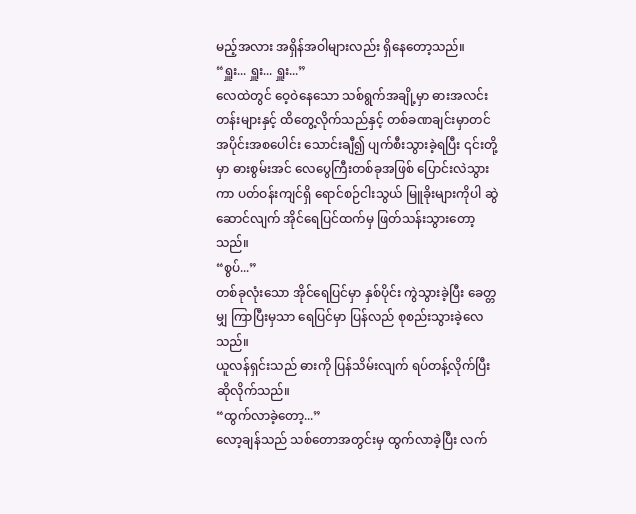မည့်အလား အရှိန်အဝါများလည်း ရှိနေတော့သည်။
“ရှူး... ရှူး... ရှူး...”
လေထဲတွင် ဝေ့ဝဲနေသော သစ်ရွက်အချို့မှာ ဓားအလင်းတန်းများနှင့် ထိတွေ့လိုက်သည်နှင့် တစ်ခဏချင်းမှာတင် အပိုင်းအစပေါင်း သောင်းချီ၍ ပျက်စီးသွားခဲ့ရပြီး ၎င်းတို့မှာ ဓားစွမ်းအင် လေပွေကြီးတစ်ခုအဖြစ် ပြောင်းလဲသွားကာ ပတ်ဝန်းကျင်ရှိ ရောင်စဉ်ငါးသွယ် မြူခိုးများကိုပါ ဆွဲဆောင်လျက် အိုင်ရေပြင်ထက်မှ ဖြတ်သန်းသွားတော့သည်။
“စွပ်...”
တစ်ခုလုံးသော အိုင်ရေပြင်မှာ နှစ်ပိုင်း ကွဲသွားခဲ့ပြီး ခေတ္တမျှ ကြာပြီးမှသာ ရေပြင်မှာ ပြန်လည် စုစည်းသွားခဲ့လေသည်။
ယူလန်ရှင်းသည် ဓားကို ပြန်သိမ်းလျက် ရပ်တန့်လိုက်ပြီး ဆိုလိုက်သည်။
“ထွက်လာခဲ့တော့...”
လော့ချန်သည် သစ်တောအတွင်းမှ ထွက်လာခဲ့ပြီး လက်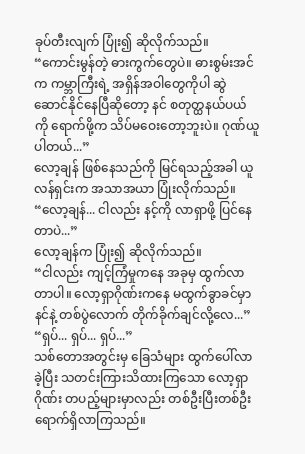ခုပ်တီးလျက် ပြုံး၍ ဆိုလိုက်သည်။
“ကောင်းမွန်တဲ့ ဓားကွက်တွေပဲ။ ဓားစွမ်းအင်က ကမ္ဘာကြီးရဲ့ အရှိန်အဝါတွေကိုပါ ဆွဲဆောင်နိုင်နေပြီဆိုတော့ နင် စတုတ္ထနယ်ပယ် ကို ရောက်ဖို့က သိပ်မဝေးတော့ဘူးပဲ။ ဂုဏ်ယူပါတယ်...”
လော့ချန် ဖြစ်နေသည်ကို မြင်ရသည့်အခါ ယူလန်ရှင်းက အသာအယာ ပြုံးလိုက်သည်။
“လော့ချန်... ငါလည်း နင့်ကို လာရှာဖို့ ပြင်နေတာပဲ...”
လော့ချန်က ပြုံး၍ ဆိုလိုက်သည်။
“ငါလည်း ကျင့်ကြံမှုကနေ အခုမှ ထွက်လာတာပါ။ လော့ရှာဂိုဏ်းကနေ မထွက်ခွာခင်မှာ နင်နဲ့ တစ်ပွဲလောက် တိုက်ခိုက်ချင်လို့လေ...”
“ရှပ်... ရှပ်... ရှပ်...”
သစ်တောအတွင်းမှ ခြေသံများ ထွက်ပေါ်လာခဲ့ပြီး သတင်းကြားသိထားကြသော လော့ရှာဂိုဏ်း တပည့်များမှာလည်း တစ်ဦးပြီးတစ်ဦး ရောက်ရှိလာကြသည်။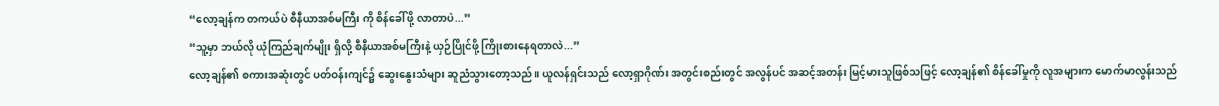“လော့ချန်က တကယ်ပဲ စီနီယာအစ်မကြီး ကို စိန်ခေါ်ဖို့ လာတာပဲ...”
“သူ့မှာ ဘယ်လို ယုံကြည်ချက်မျိုး ရှိလို့ စီနီယာအစ်မကြီးနဲ့ ယှဉ်ပြိုင်ဖို့ ကြိုးစားနေရတာလဲ...”
လော့ချန်၏ စကားအဆုံးတွင် ပတ်ဝန်းကျင်၌ ဆွေးနွေးသံများ ဆူညံသွားတော့သည်။ ယူလန်ရှင်းသည် လော့ရှာဂိုဏ်း အတွင်းစည်းတွင် အလွန်ပင် အဆင့်အတန်း မြင့်မားသူဖြစ်သဖြင့် လော့ချန်၏ စိန်ခေါ်မှုကို လူအများက မောက်မာလွန်းသည်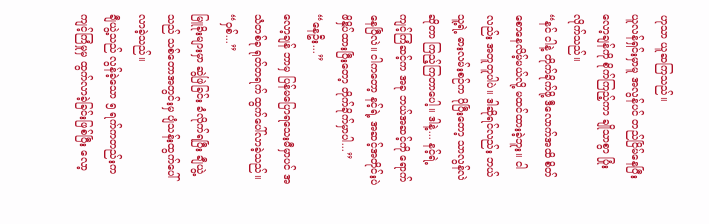ဟုသာ ယူဆကြသည်။
ယူလန်ရှင်းမှာမူ အလွန်ပင် တည်ငြိမ်နေပြီး လော့ချန်ကို စိုက်ကြည့်ကာ ချိုသာစွာ ပြုံးလိုက်သည်။
“နင် ငါနဲ့ တိုက်ခိုက်ဖို့ ဒီလောက်အထိ စိတ်စောနေလိမ့်မယ်လို့ မထင်ထားခဲ့ဘူး။ ငါလည်း အတူတူပါပဲ။ ဒါဆိုရင်လည်း ဘယ်သူ့ရဲ့ ဓားလမ်းစဉ်က ပိုပြီးတော့ သာလွန်လဲဆိုတာ ကြည့်ကြတာပေါ့။ ဒါနဲ့... နင့်ရဲ့ ကျင့်ကြံဆင့်က အခု ဘယ်အဆင့်ကို ရောက်နေပြီလဲ။ ငါကတော့ နင့်ရဲ့ အဆင့်အတိုင်းပဲ ဖိနှိပ်ထားပြီးတော့ တိုက်ခိုက်မှာပါ...”
“နေဦး...”
လော့ချန် ဘာမှ ပြန်မပြောရသေးမီမှာပင် အသံတစ်ခု ရုတ်တရက် ထွက်ပေါ်လာခဲ့သည်။
“ဝှစ်...”
မြူခိုးများမှာ ဆွဲဖြဲခြင်း ခံလိုက်ရပြီး ချီယွဲ့သည် သစ်တောအတွင်းမှ ပျံသန်းထွက်ပေါ်လာခဲ့သည်။
ချီယွဲ့သည် လွန်ခဲ့သော ၅ ရက်ကတည်းက ကျင့်ကြံမှုမှ ထွက်လာခဲ့ခြင်းဖြစ်ပြီး လော့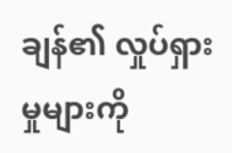ချန်၏ လှုပ်ရှားမှုများကို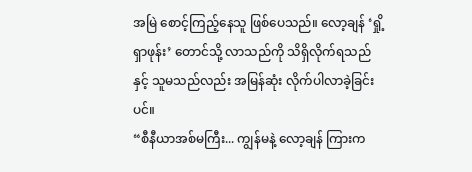အမြဲ စောင့်ကြည့်နေသူ ဖြစ်ပေသည်။ လော့ချန် ‘ရှို့ရှာဖုန်း’ တောင်သို့ လာသည်ကို သိရှိလိုက်ရသည်နှင့် သူမသည်လည်း အမြန်ဆုံး လိုက်ပါလာခဲ့ခြင်းပင်။
“စီနီယာအစ်မကြီး... ကျွန်မနဲ့ လော့ချန် ကြားက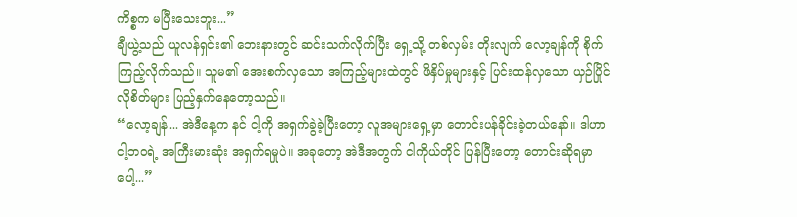ကိစ္စက မပြီးသေးဘူး...”
ချီယွဲ့သည် ယူလန်ရှင်း၏ ဘေးနားတွင် ဆင်းသက်လိုက်ပြီး ရှေ့သို့ တစ်လှမ်း တိုးလျက် လော့ချန်ကို စိုက်ကြည့်လိုက်သည်။ သူမ၏ အေးစက်လှသော အကြည့်များထဲတွင် ဖိနှိပ်မှုများနှင့် ပြင်းထန်လှသော ယှဉ်ပြိုင်လိုစိတ်များ ပြည့်နှက်နေတော့သည်။
“လော့ချန်... အဲဒီနေ့က နင် ငါ့ကို အရှက်ခွဲခဲ့ပြီးတော့ လူအများရှေ့မှာ တောင်းပန်ခိုင်းခဲ့တယ်နော်။ ဒါဟာ ငါ့ဘဝရဲ့ အကြီးမားဆုံး အရှက်ရမှုပဲ။ အခုတော့ အဲဒီအတွက် ငါကိုယ်တိုင် ပြန်ပြီးတော့ တောင်းဆိုရမှာပေါ့...”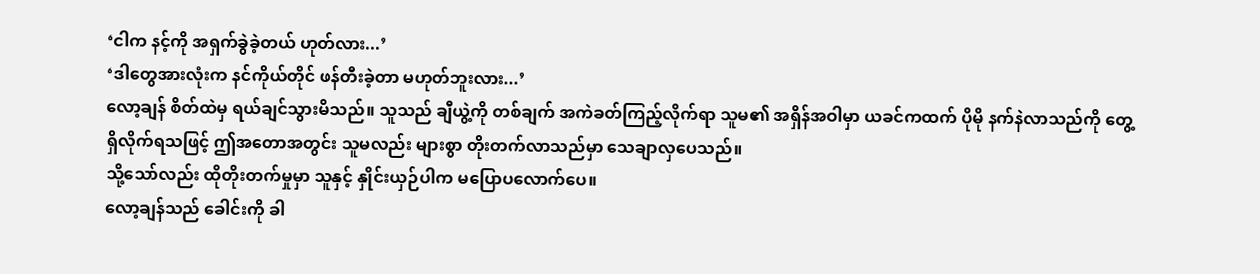‘ငါက နင့်ကို အရှက်ခွဲခဲ့တယ် ဟုတ်လား...’
‘ဒါတွေအားလုံးက နင်ကိုယ်တိုင် ဖန်တီးခဲ့တာ မဟုတ်ဘူးလား...’
လော့ချန် စိတ်ထဲမှ ရယ်ချင်သွားမိသည်။ သူသည် ချီယွဲ့ကို တစ်ချက် အကဲခတ်ကြည့်လိုက်ရာ သူမ၏ အရှိန်အဝါမှာ ယခင်ကထက် ပိုမို နက်နဲလာသည်ကို တွေ့ရှိလိုက်ရသဖြင့် ဤအတောအတွင်း သူမလည်း များစွာ တိုးတက်လာသည်မှာ သေချာလှပေသည်။
သို့သော်လည်း ထိုတိုးတက်မှုမှာ သူနှင့် နှိုင်းယှဉ်ပါက မပြောပလောက်ပေ။
လော့ချန်သည် ခေါင်းကို ခါ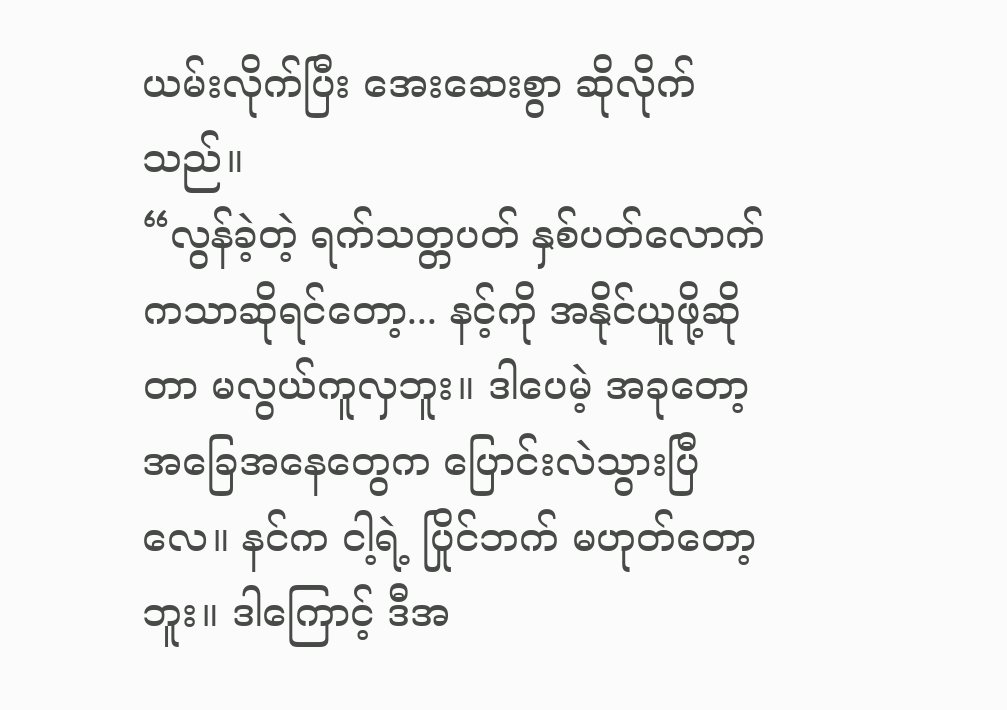ယမ်းလိုက်ပြီး အေးဆေးစွာ ဆိုလိုက်သည်။
“လွန်ခဲ့တဲ့ ရက်သတ္တပတ် နှစ်ပတ်လောက်ကသာဆိုရင်တော့... နင့်ကို အနိုင်ယူဖို့ဆိုတာ မလွယ်ကူလှဘူး။ ဒါပေမဲ့ အခုတော့ အခြေအနေတွေက ပြောင်းလဲသွားပြီလေ။ နင်က ငါ့ရဲ့ ပြိုင်ဘက် မဟုတ်တော့ဘူး။ ဒါကြောင့် ဒီအ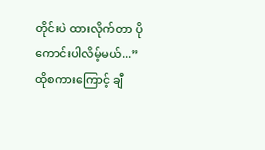တိုင်းပဲ ထားလိုက်တာ ပိုကောင်းပါလိမ့်မယ်...”
ထိုစကားကြောင့် ချီ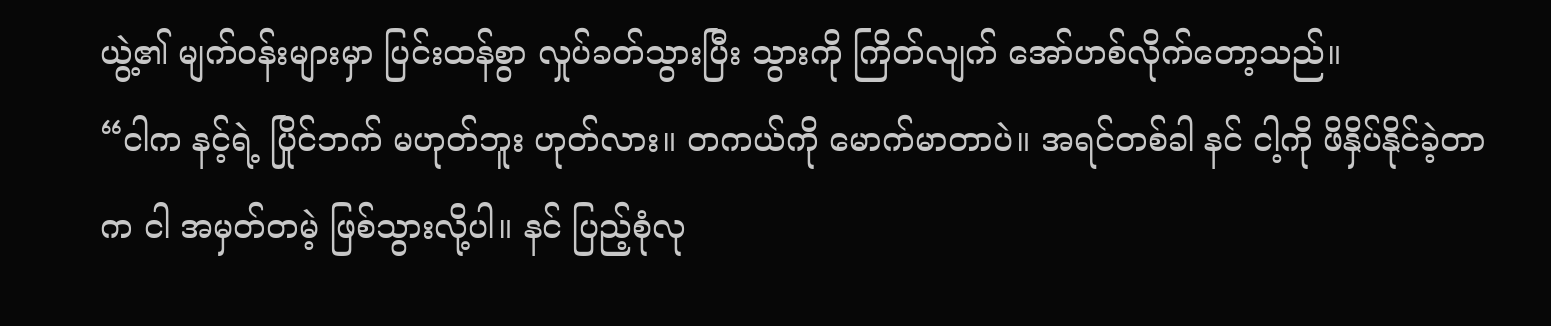ယွဲ့၏ မျက်ဝန်းများမှာ ပြင်းထန်စွာ လှုပ်ခတ်သွားပြီး သွားကို ကြိတ်လျက် အော်ဟစ်လိုက်တော့သည်။
“ငါက နင့်ရဲ့ ပြိုင်ဘက် မဟုတ်ဘူး ဟုတ်လား။ တကယ်ကို မောက်မာတာပဲ။ အရင်တစ်ခါ နင် ငါ့ကို ဖိနှိပ်နိုင်ခဲ့တာက ငါ အမှတ်တမဲ့ ဖြစ်သွားလို့ပါ။ နင် ပြည့်စုံလု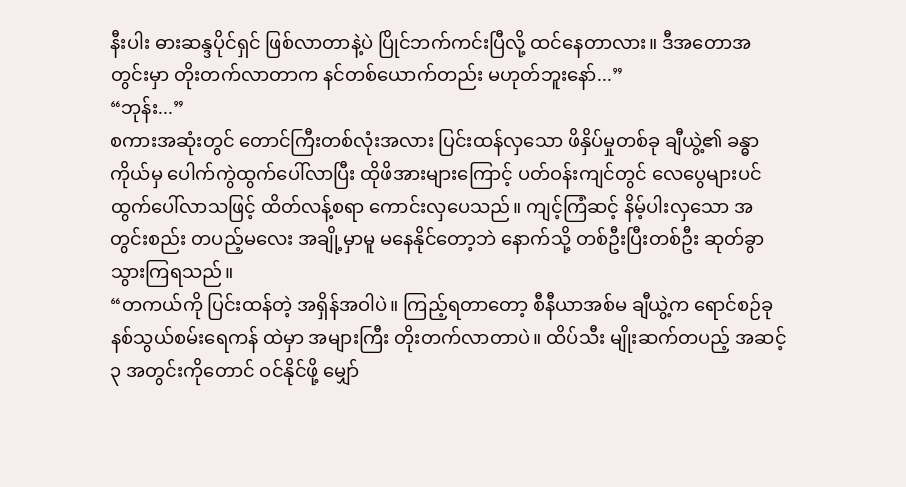နီးပါး ဓားဆန္ဒပိုင်ရှင် ဖြစ်လာတာနဲ့ပဲ ပြိုင်ဘက်ကင်းပြီလို့ ထင်နေတာလား။ ဒီအတောအတွင်းမှာ တိုးတက်လာတာက နင်တစ်ယောက်တည်း မဟုတ်ဘူးနော်...”
“ဘုန်း...”
စကားအဆုံးတွင် တောင်ကြီးတစ်လုံးအလား ပြင်းထန်လှသော ဖိနှိပ်မှုတစ်ခု ချီယွဲ့၏ ခန္ဓာကိုယ်မှ ပေါက်ကွဲထွက်ပေါ်လာပြီး ထိုဖိအားများကြောင့် ပတ်ဝန်းကျင်တွင် လေပွေများပင် ထွက်ပေါ်လာသဖြင့် ထိတ်လန့်စရာ ကောင်းလှပေသည်။ ကျင့်ကြံဆင့် နိမ့်ပါးလှသော အတွင်းစည်း တပည့်မလေး အချို့မှာမူ မနေနိုင်တော့ဘဲ နောက်သို့ တစ်ဦးပြီးတစ်ဦး ဆုတ်ခွာသွားကြရသည်။
“တကယ်ကို ပြင်းထန်တဲ့ အရှိန်အဝါပဲ။ ကြည့်ရတာတော့ စီနီယာအစ်မ ချီယွဲ့က ရောင်စဉ်ခုနစ်သွယ်စမ်းရေကန် ထဲမှာ အများကြီး တိုးတက်လာတာပဲ။ ထိပ်သီး မျိုးဆက်တပည့် အဆင့် ၃ အတွင်းကိုတောင် ဝင်နိုင်ဖို့ မျှော်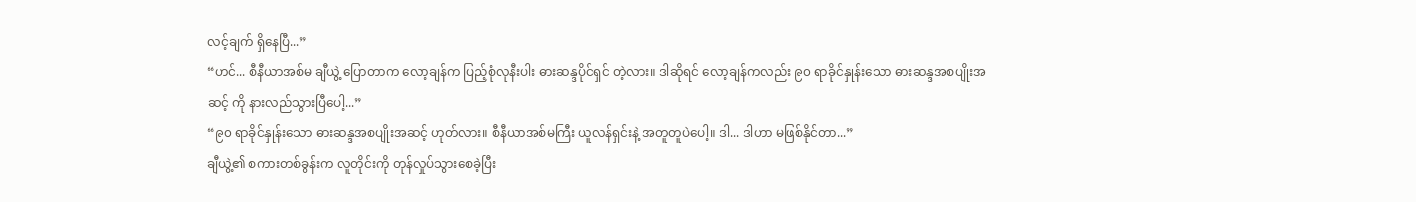လင့်ချက် ရှိနေပြီ...”
“ဟင်... စီနီယာအစ်မ ချီယွဲ့ ပြောတာက လော့ချန်က ပြည့်စုံလုနီးပါး ဓားဆန္ဒပိုင်ရှင် တဲ့လား။ ဒါဆိုရင် လော့ချန်ကလည်း ၉၀ ရာခိုင်နှုန်းသော ဓားဆန္ဒအစပျိုးအဆင့် ကို နားလည်သွားပြီပေါ့...”
“၉၀ ရာခိုင်နှုန်းသော ဓားဆန္ဒအစပျိုးအဆင့် ဟုတ်လား။ စီနီယာအစ်မကြီး ယူလန်ရှင်းနဲ့ အတူတူပဲပေါ့။ ဒါ... ဒါဟာ မဖြစ်နိုင်တာ...”
ချီယွဲ့၏ စကားတစ်ခွန်းက လူတိုင်းကို တုန်လှုပ်သွားစေခဲ့ပြီး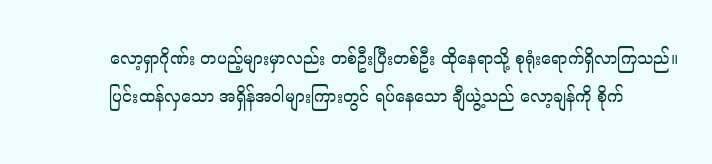လော့ရှာဂိုဏ်း တပည့်များမှာလည်း တစ်ဦးပြီးတစ်ဦး ထိုနေရာသို့ စုရုံးရောက်ရှိလာကြသည်။
ပြင်းထန်လှသော အရှိန်အဝါများကြားတွင် ရပ်နေသော ချီယွဲ့သည် လော့ချန်ကို စိုက်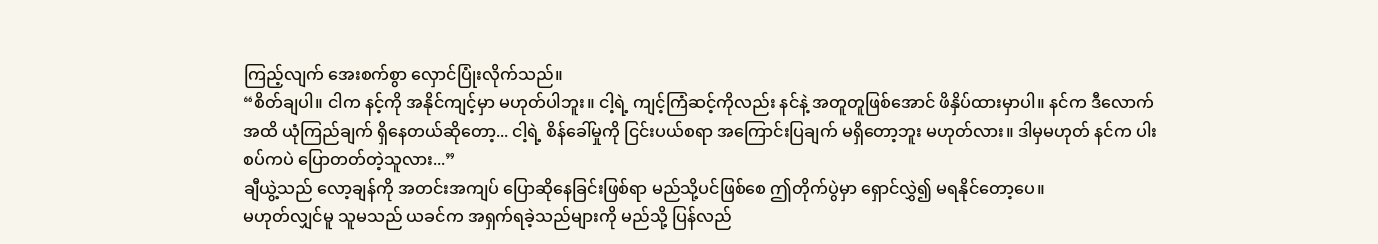ကြည့်လျက် အေးစက်စွာ လှောင်ပြုံးလိုက်သည်။
“စိတ်ချပါ။ ငါက နင့်ကို အနိုင်ကျင့်မှာ မဟုတ်ပါဘူး။ ငါ့ရဲ့ ကျင့်ကြံဆင့်ကိုလည်း နင်နဲ့ အတူတူဖြစ်အောင် ဖိနှိပ်ထားမှာပါ။ နင်က ဒီလောက်အထိ ယုံကြည်ချက် ရှိနေတယ်ဆိုတော့... ငါ့ရဲ့ စိန်ခေါ်မှုကို ငြင်းပယ်စရာ အကြောင်းပြချက် မရှိတော့ဘူး မဟုတ်လား။ ဒါမှမဟုတ် နင်က ပါးစပ်ကပဲ ပြောတတ်တဲ့သူလား...”
ချီယွဲ့သည် လော့ချန်ကို အတင်းအကျပ် ပြောဆိုနေခြင်းဖြစ်ရာ မည်သို့ပင်ဖြစ်စေ ဤတိုက်ပွဲမှာ ရှောင်လွှဲ၍ မရနိုင်တော့ပေ။
မဟုတ်လျှင်မူ သူမသည် ယခင်က အရှက်ရခဲ့သည်များကို မည်သို့ ပြန်လည်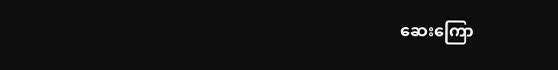ဆေးကြော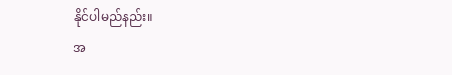နိုင်ပါမည်နည်း။
အ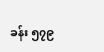ခန်း ၅၇၉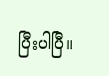ပြီးပါပြီ။